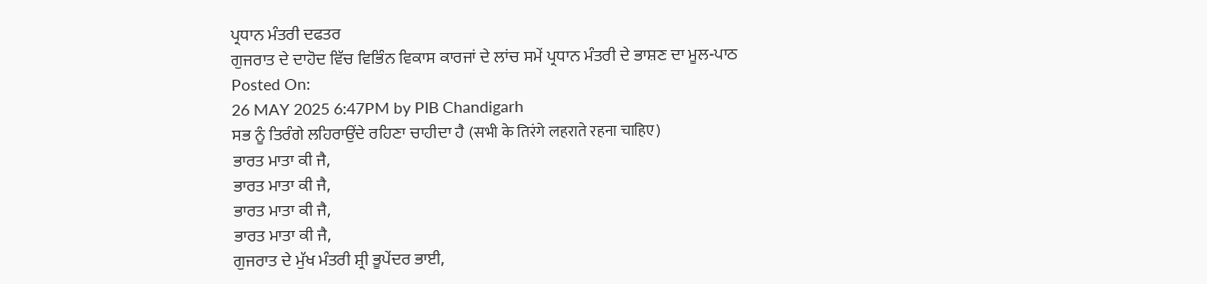ਪ੍ਰਧਾਨ ਮੰਤਰੀ ਦਫਤਰ
ਗੁਜਰਾਤ ਦੇ ਦਾਹੋਦ ਵਿੱਚ ਵਿਭਿੰਨ ਵਿਕਾਸ ਕਾਰਜਾਂ ਦੇ ਲਾਂਚ ਸਮੇਂ ਪ੍ਰਧਾਨ ਮੰਤਰੀ ਦੇ ਭਾਸ਼ਣ ਦਾ ਮੂਲ-ਪਾਠ
Posted On:
26 MAY 2025 6:47PM by PIB Chandigarh
ਸਭ ਨੂੰ ਤਿਰੰਗੇ ਲਹਿਰਾਉਂਦੇ ਰਹਿਣਾ ਚਾਹੀਦਾ ਹੈ (सभी के तिरंगे लहराते रहना चाहिए)
ਭਾਰਤ ਮਾਤਾ ਕੀ ਜੈ,
ਭਾਰਤ ਮਾਤਾ ਕੀ ਜੈ,
ਭਾਰਤ ਮਾਤਾ ਕੀ ਜੈ,
ਭਾਰਤ ਮਾਤਾ ਕੀ ਜੈ,
ਗੁਜਰਾਤ ਦੇ ਮੁੱਖ ਮੰਤਰੀ ਸ਼੍ਰੀ ਭੂਪੇਂਦਰ ਭਾਈ,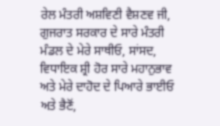ਰੇਲ ਮੰਤਰੀ ਅਸ਼ਵਿਣੀ ਵੈਸ਼ਣਵ ਜੀ, ਗੁਜਰਾਤ ਸਰਕਾਰ ਦੇ ਸਾਰੇ ਮੰਤਰੀ ਮੰਡਲ ਦੇ ਮੇਰੇ ਸਾਥੀਓ, ਸਾਂਸਦ, ਵਿਧਾਇਕ ਸ਼੍ਰੀ ਹੋਰ ਸਾਰੇ ਮਹਾਨੁਭਾਵ ਅਤੇ ਮੇਰੇ ਦਾਹੋਦ ਦੇ ਪਿਆਰੇ ਭਾਈਓ ਅਤੇ ਭੈਣੋਂ,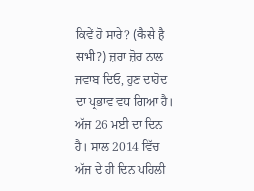ਕਿਵੇਂ ਹੋ ਸਾਰੇ? (कैसे है सभी?) ਜ਼ਰਾ ਜ਼ੋਰ ਨਾਲ ਜਵਾਬ ਦਿਓ, ਹੁਣ ਦਾਹੋਦ ਦਾ ਪ੍ਰਭਾਵ ਵਧ ਗਿਆ ਹੈ।
ਅੱਜ 26 ਮਈ ਦਾ ਦਿਨ ਹੈ। ਸਾਲ 2014 ਵਿੱਚ ਅੱਜ ਦੇ ਹੀ ਦਿਨ ਪਹਿਲੀ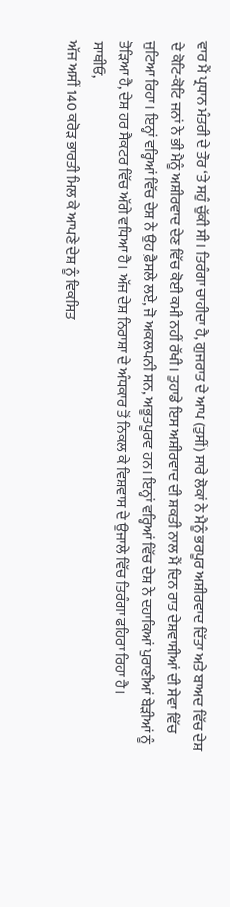ਵਾਰ ਮੈਂ ਪ੍ਰਧਾਨ ਮੰਤਰੀ ਦੇ ਤੌਰ ‘ਤੇ ਸਹੁੰ ਚੁੱਕੀ ਸੀ। ਤਿਰੰਗਾ ਚਾਹੀਦਾ ਹੈ, ਗੁਜਰਾਤ ਦੇ ਆਪ (ਤੁਸੀਂ) ਸਾਰੇ ਲੋਕਾਂ ਨੇ ਮੈਨੂੰ ਭਰਪੂਰ ਅਸ਼ੀਰਵਾਦ ਦਿੱਤਾ ਅਤੇ ਬਾਅਦ ਵਿੱਚ ਦੇਸ਼ ਦੇ ਕੋਟਿ-ਕੋਟਿ ਜਨਾਂ ਨੇ ਭੀ ਮੈਨੂੰ ਅਸ਼ੀਰਵਾਦ ਦੇਣ ਵਿੱਚ ਕੋਈ ਕਮੀ ਨਹੀਂ ਰੱਖੀ। ਤੁਹਾਡੇ ਇਸ ਅਸ਼ੀਰਵਾਦ ਦੀ ਸ਼ਕਤੀ ਨਾਲ ਮੈਂ ਦਿਨ ਰਾਤ ਦੇਸ਼ਵਾਸੀਆਂ ਦੀ ਸੇਵਾ ਵਿੱਚ ਜੁਟਿਆ ਰਿਹਾ। ਇਨ੍ਹਾਂ ਵਰ੍ਹਿਆਂ ਵਿੱਚ ਦੇਸ਼ ਨੇ ਉਹ ਫ਼ੈਸਲੇ ਲਏ, ਜੋ ਅਕਲਪਨੀ ਸਨ, ਅਭੂਤਪੂਰਵ ਹਨ। ਇਨ੍ਹਾਂ ਵਰ੍ਹਿਆਂ ਵਿੱਚ ਦੇਸ਼ ਨੇ ਦਹਾਕਿਆਂ ਪੁਰਾਣੀਆਂ ਬੇੜੀਆਂ ਨੂੰ ਤੋੜਿਆ ਹੈ, ਦੇਸ਼ ਹਰ ਸੈਕਟਰ ਵਿੱਚ ਅੱਗੇ ਵਧਿਆ ਹੈ। ਅੱਜ ਦੇਸ਼ ਨਿਰਾਸ਼ਾ ਦੇ ਅੰਧਕਾਰ ਤੋਂ ਨਿਕਲ ਕੇ ਵਿਸ਼ਵਾਸ ਦੇ ਉਜਾਲੇ ਵਿੱਚ ਤਿਰੰਗਾ ਫਹਿਰਾ ਰਿਹਾ ਹੈ।
ਸਾਥੀਓ,
ਅੱਜ ਅਸੀਂ 140 ਕਰੋੜ ਭਾਰਤੀ ਮਿਲ ਕੇ ਆਪਣੇ ਦੇਸ਼ ਨੂੰ ਵਿਕਸਿਤ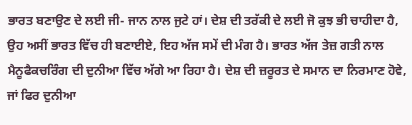ਭਾਰਤ ਬਣਾਉਣ ਦੇ ਲਈ ਜੀ- ਜਾਨ ਨਾਲ ਜੁਟੇ ਹਾਂ। ਦੇਸ਼ ਦੀ ਤਰੱਕੀ ਦੇ ਲਈ ਜੋ ਕੁਝ ਭੀ ਚਾਹੀਦਾ ਹੈ, ਉਹ ਅਸੀਂ ਭਾਰਤ ਵਿੱਚ ਹੀ ਬਣਾਈਏ, ਇਹ ਅੱਜ ਸਮੇਂ ਦੀ ਮੰਗ ਹੈ। ਭਾਰਤ ਅੱਜ ਤੇਜ਼ ਗਤੀ ਨਾਲ ਮੈਨੂਫੈਕਚਰਿੰਗ ਦੀ ਦੁਨੀਆ ਵਿੱਚ ਅੱਗੇ ਆ ਰਿਹਾ ਹੈ। ਦੇਸ਼ ਦੀ ਜ਼ਰੂਰਤ ਦੇ ਸਮਾਨ ਦਾ ਨਿਰਮਾਣ ਹੋਵੇ, ਜਾਂ ਫਿਰ ਦੁਨੀਆ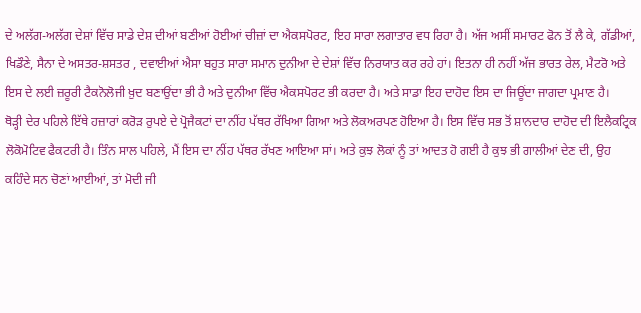ਦੇ ਅਲੱਗ-ਅਲੱਗ ਦੇਸ਼ਾਂ ਵਿੱਚ ਸਾਡੇ ਦੇਸ਼ ਦੀਆਂ ਬਣੀਆਂ ਹੋਈਆਂ ਚੀਜ਼ਾਂ ਦਾ ਐਕਸਪੋਰਟ, ਇਹ ਸਾਰਾ ਲਗਾਤਾਰ ਵਧ ਰਿਹਾ ਹੈ। ਅੱਜ ਅਸੀਂ ਸਮਾਰਟ ਫੋਨ ਤੋਂ ਲੈ ਕੇ, ਗੱਡੀਆਂ, ਖਿਡੌਣੇ, ਸੈਨਾ ਦੇ ਅਸਤਰ-ਸ਼ਸਤਰ , ਦਵਾਈਆਂ ਐਸਾ ਬਹੁਤ ਸਾਰਾ ਸਮਾਨ ਦੁਨੀਆ ਦੇ ਦੇਸ਼ਾਂ ਵਿੱਚ ਨਿਰਯਾਤ ਕਰ ਰਹੇ ਹਾਂ। ਇਤਨਾ ਹੀ ਨਹੀਂ ਅੱਜ ਭਾਰਤ ਰੇਲ, ਮੈਟਰੋ ਅਤੇ ਇਸ ਦੇ ਲਈ ਜ਼ਰੂਰੀ ਟੈਕਨੋਲੋਜੀ ਖ਼ੁਦ ਬਣਾਉਂਦਾ ਭੀ ਹੈ ਅਤੇ ਦੁਨੀਆ ਵਿੱਚ ਐਕਸਪੋਰਟ ਭੀ ਕਰਦਾ ਹੈ। ਅਤੇ ਸਾਡਾ ਇਹ ਦਾਹੋਦ ਇਸ ਦਾ ਜਿਊਂਦਾ ਜਾਗਦਾ ਪ੍ਰਮਾਣ ਹੈ।
ਥੋੜ੍ਹੀ ਦੇਰ ਪਹਿਲੇ ਇੱਥੇ ਹਜ਼ਾਰਾਂ ਕਰੋੜ ਰੁਪਏ ਦੇ ਪ੍ਰੋਜੈਕਟਾਂ ਦਾ ਨੀਂਹ ਪੱਥਰ ਰੱਖਿਆ ਗਿਆ ਅਤੇ ਲੋਕਅਰਪਣ ਹੋਇਆ ਹੈ। ਇਸ ਵਿੱਚ ਸਭ ਤੋਂ ਸ਼ਾਨਦਾਰ ਦਾਹੋਦ ਦੀ ਇਲੈਕਟ੍ਰਿਕ ਲੋਕੋਮੋਟਿਵ ਫੈਕਟਰੀ ਹੈ। ਤਿੰਨ ਸਾਲ ਪਹਿਲੇ, ਮੈਂ ਇਸ ਦਾ ਨੀਂਹ ਪੱਥਰ ਰੱਖਣ ਆਇਆ ਸਾਂ। ਅਤੇ ਕੁਝ ਲੋਕਾਂ ਨੂੰ ਤਾਂ ਆਦਤ ਹੋ ਗਈ ਹੈ ਕੁਝ ਭੀ ਗਾਲੀਆਂ ਦੇਣ ਦੀ, ਉਹ ਕਹਿੰਦੇ ਸਨ ਚੋਣਾਂ ਆਈਆਂ, ਤਾਂ ਮੋਦੀ ਜੀ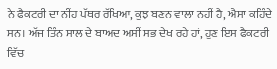ਨੇ ਫੈਕਟਰੀ ਦਾ ਨੀਂਹ ਪੱਥਰ ਰੱਖਿਆ, ਕੁਝ ਬਣਨ ਵਾਲਾ ਨਹੀਂ ਹੈ, ਐਸਾ ਕਹਿੰਦੇ ਸਨ। ਅੱਜ ਤਿੰਨ ਸਾਲ ਦੇ ਬਾਅਦ ਅਸੀਂ ਸਭ ਦੇਖ ਰਹੇ ਹਾਂ, ਹੁਣ ਇਸ ਫੈਕਟਰੀ ਵਿੱਚ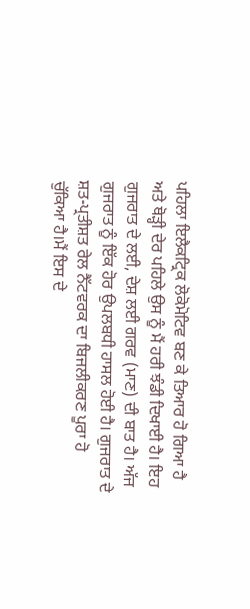ਪਹਿਲਾ ਇਲੈਕਟ੍ਰਿਕ ਲੋਕੋਮੋਟਿਵ ਬਣ ਕੇ ਤਿਆਰ ਹੋ ਗਿਆ ਹੈ ਅਤੇ ਥੋੜ੍ਹੀ ਦੇਰ ਪਹਿਲੇ ਉਸ ਨੂੰ ਮੈਂ ਹਰੀ ਝੰਡੀ ਦਿਖਾਈ ਹੈ। ਇਹ ਗੁਜਰਾਤ ਦੇ ਲਈ, ਦੇਸ਼ ਲਈ ਗਰਵ (ਮਾਣ) ਦੀ ਬਾਤ ਹੈ। ਅੱਜ ਗੁਜਰਾਤ ਨੂੰ ਇੱਕ ਹੋਰ ਉਪਲਬਧੀ ਹਾਸਲ ਹੋਈ ਹੈ। ਗੁਜਰਾਤ ਦੇ ਸ਼ਤ-ਪ੍ਰਤੀਸ਼ਤ ਰੇਲ ਨੈੱਟਵਰਕ ਦਾ ਬਿਜਲੀਕਰਣ ਪੂਰਾ ਹੋ ਚੁੱਕਿਆ ਹੈ।ਮੈਂ ਇਸ ਦੇ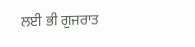ਲਈ ਭੀ ਗੁਜਰਾਤ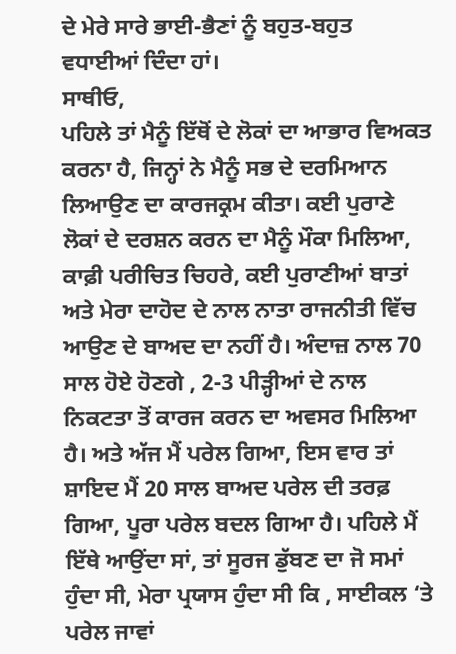ਦੇ ਮੇਰੇ ਸਾਰੇ ਭਾਈ-ਭੈਣਾਂ ਨੂੰ ਬਹੁਤ-ਬਹੁਤ ਵਧਾਈਆਂ ਦਿੰਦਾ ਹਾਂ।
ਸਾਥੀਓ,
ਪਹਿਲੇ ਤਾਂ ਮੈਨੂੰ ਇੱਥੋਂ ਦੇ ਲੋਕਾਂ ਦਾ ਆਭਾਰ ਵਿਅਕਤ ਕਰਨਾ ਹੈ, ਜਿਨ੍ਹਾਂ ਨੇ ਮੈਨੂੰ ਸਭ ਦੇ ਦਰਮਿਆਨ ਲਿਆਉਣ ਦਾ ਕਾਰਜਕ੍ਰਮ ਕੀਤਾ। ਕਈ ਪੁਰਾਣੇ ਲੋਕਾਂ ਦੇ ਦਰਸ਼ਨ ਕਰਨ ਦਾ ਮੈਨੂੰ ਮੌਕਾ ਮਿਲਿਆ, ਕਾਫ਼ੀ ਪਰੀਚਿਤ ਚਿਹਰੇ, ਕਈ ਪੁਰਾਣੀਆਂ ਬਾਤਾਂ ਅਤੇ ਮੇਰਾ ਦਾਹੋਦ ਦੇ ਨਾਲ ਨਾਤਾ ਰਾਜਨੀਤੀ ਵਿੱਚ ਆਉਣ ਦੇ ਬਾਅਦ ਦਾ ਨਹੀਂ ਹੈ। ਅੰਦਾਜ਼ ਨਾਲ 70 ਸਾਲ ਹੋਏ ਹੋਣਗੇ , 2-3 ਪੀੜ੍ਹੀਆਂ ਦੇ ਨਾਲ ਨਿਕਟਤਾ ਤੋਂ ਕਾਰਜ ਕਰਨ ਦਾ ਅਵਸਰ ਮਿਲਿਆ ਹੈ। ਅਤੇ ਅੱਜ ਮੈਂ ਪਰੇਲ ਗਿਆ, ਇਸ ਵਾਰ ਤਾਂ ਸ਼ਾਇਦ ਮੈਂ 20 ਸਾਲ ਬਾਅਦ ਪਰੇਲ ਦੀ ਤਰਫ਼ ਗਿਆ, ਪੂਰਾ ਪਰੇਲ ਬਦਲ ਗਿਆ ਹੈ। ਪਹਿਲੇ ਮੈਂ ਇੱਥੇ ਆਉਂਦਾ ਸਾਂ, ਤਾਂ ਸੂਰਜ ਡੁੱਬਣ ਦਾ ਜੋ ਸਮਾਂ ਹੁੰਦਾ ਸੀ, ਮੇਰਾ ਪ੍ਰਯਾਸ ਹੁੰਦਾ ਸੀ ਕਿ , ਸਾਈਕਲ ‘ਤੇ ਪਰੇਲ ਜਾਵਾਂ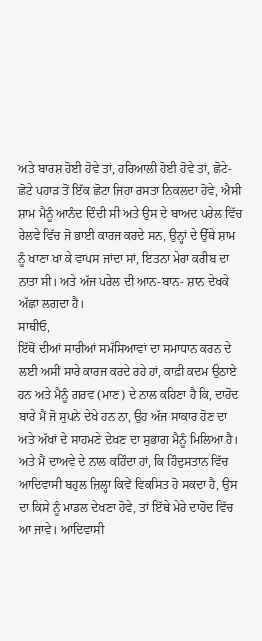ਅਤੇ ਬਾਰਸ਼ ਹੋਈ ਹੋਵੇ ਤਾਂ, ਹਰਿਆਲੀ ਹੋਈ ਹੋਵੇ ਤਾਂ, ਛੋਟੇ-ਛੋਟੇ ਪਹਾੜ ਤੋਂ ਇੱਕ ਛੋਟਾ ਜਿਹਾ ਰਸਤਾ ਨਿਕਲਦਾ ਹੋਵੇ, ਐਸੀ ਸ਼ਾਮ ਮੈਨੂੰ ਆਨੰਦ ਦਿੰਦੀ ਸੀ ਅਤੇ ਉਸ ਦੇ ਬਾਅਦ ਪਰੇਲ ਵਿੱਚ ਰੇਲਵੇ ਵਿੱਚ ਜੋ ਭਾਈ ਕਾਰਜ ਕਰਦੇ ਸਨ, ਉਨ੍ਹਾਂ ਦੇ ਉੱਥੇ ਸ਼ਾਮ ਨੂੰ ਖਾਣਾ ਖਾ ਕੇ ਵਾਪਸ ਜਾਂਦਾ ਸਾਂ, ਇਤਨਾ ਮੇਰਾ ਕਰੀਬ ਦਾ ਨਾਤਾ ਸੀ। ਅਤੇ ਅੱਜ ਪਰੇਲ ਦੀ ਆਨ-ਬਾਨ- ਸ਼ਾਨ ਦੇਖਕੇ ਅੱਛਾ ਲਗਦਾ ਹੈ।
ਸਾਥੀਓ,
ਇੱਥੋਂ ਦੀਆਂ ਸਾਰੀਆਂ ਸਮੱਸਿਆਵਾਂ ਦਾ ਸਮਾਧਾਨ ਕਰਨ ਦੇ ਲਈ ਅਸੀਂ ਸਾਰੇ ਕਾਰਜ ਕਰਦੇ ਰਹੇ ਹਾਂ, ਕਾਫ਼ੀ ਕਦਮ ਉਠਾਏ ਹਨ ਅਤੇ ਮੈਨੂੰ ਗਰਵ (ਮਾਣ) ਦੇ ਨਾਲ ਕਹਿਣਾ ਹੈ ਕਿ, ਦਾਹੋਦ ਬਾਰੇ ਮੈਂ ਜੋ ਸੁਪਨੇ ਦੇਖੇ ਹਨ ਨਾ, ਉਹ ਅੱਜ ਸਾਕਾਰ ਹੋਣ ਦਾ ਅਤੇ ਅੱਖਾਂ ਦੇ ਸਾਹਮਣੇ ਦੇਖਣ ਦਾ ਸੁਭਾਗ ਮੈਨੂੰ ਮਿਲਿਆ ਹੈ। ਅਤੇ ਮੈਂ ਦਾਅਵੇ ਦੇ ਨਾਲ ਕਹਿੰਦਾ ਹਾਂ, ਕਿ ਹਿੰਦੁਸਤਾਨ ਵਿੱਚ ਆਦਿਵਾਸੀ ਬਹੁਲ ਜ਼ਿਲ੍ਹਾ ਕਿਵੇਂ ਵਿਕਸਿਤ ਹੋ ਸਕਦਾ ਹੈ, ਉਸ ਦਾ ਕਿਸੇ ਨੂੰ ਮਾਡਲ ਦੇਖਣਾ ਹੋਵੇ, ਤਾਂ ਇੱਥੇ ਮੇਰੇ ਦਾਹੋਦ ਵਿੱਚ ਆ ਜਾਵੇ। ਆਦਿਵਾਸੀ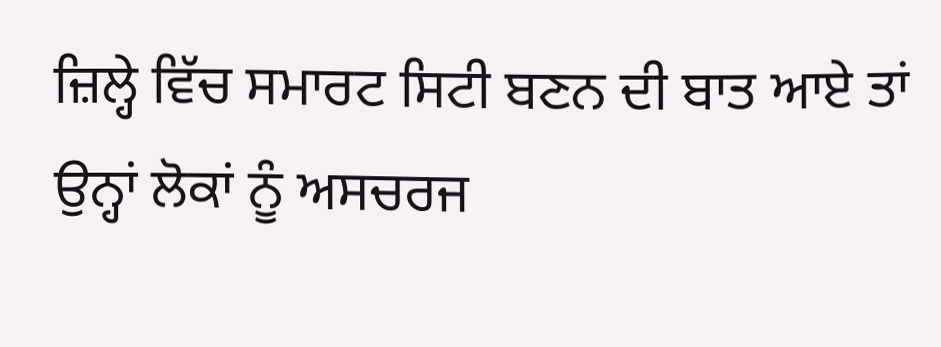ਜ਼ਿਲ੍ਹੇ ਵਿੱਚ ਸਮਾਰਟ ਸਿਟੀ ਬਣਨ ਦੀ ਬਾਤ ਆਏ ਤਾਂ ਉਨ੍ਹਾਂ ਲੋਕਾਂ ਨੂੰ ਅਸਚਰਜ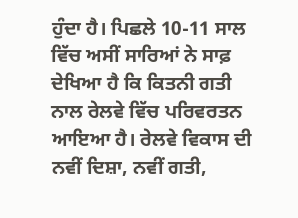ਹੁੰਦਾ ਹੈ। ਪਿਛਲੇ 10-11 ਸਾਲ ਵਿੱਚ ਅਸੀਂ ਸਾਰਿਆਂ ਨੇ ਸਾਫ਼ ਦੇਖਿਆ ਹੈ ਕਿ ਕਿਤਨੀ ਗਤੀ ਨਾਲ ਰੇਲਵੇ ਵਿੱਚ ਪਰਿਵਰਤਨ ਆਇਆ ਹੈ। ਰੇਲਵੇ ਵਿਕਾਸ ਦੀ ਨਵੀਂ ਦਿਸ਼ਾ, ਨਵੀਂ ਗਤੀ,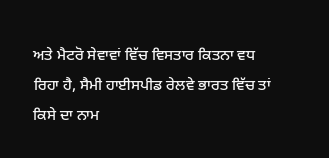ਅਤੇ ਮੈਟਰੋ ਸੇਵਾਵਾਂ ਵਿੱਚ ਵਿਸਤਾਰ ਕਿਤਨਾ ਵਧ ਰਿਹਾ ਹੈ, ਸੈਮੀ ਹਾਈਸਪੀਡ ਰੇਲਵੇ ਭਾਰਤ ਵਿੱਚ ਤਾਂ ਕਿਸੇ ਦਾ ਨਾਮ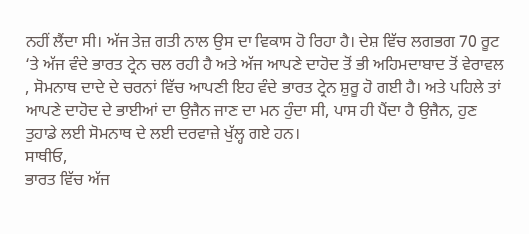ਨਹੀਂ ਲੈਂਦਾ ਸੀ। ਅੱਜ ਤੇਜ਼ ਗਤੀ ਨਾਲ ਉਸ ਦਾ ਵਿਕਾਸ ਹੋ ਰਿਹਾ ਹੈ। ਦੇਸ਼ ਵਿੱਚ ਲਗਭਗ 70 ਰੂਟ ‘ਤੇ ਅੱਜ ਵੰਦੇ ਭਾਰਤ ਟ੍ਰੇਨ ਚਲ ਰਹੀ ਹੈ ਅਤੇ ਅੱਜ ਆਪਣੇ ਦਾਹੋਦ ਤੋਂ ਭੀ ਅਹਿਮਦਾਬਾਦ ਤੋਂ ਵੇਰਾਵਲ , ਸੋਮਨਾਥ ਦਾਦੇ ਦੇ ਚਰਨਾਂ ਵਿੱਚ ਆਪਣੀ ਇਹ ਵੰਦੇ ਭਾਰਤ ਟ੍ਰੇਨ ਸ਼ੁਰੂ ਹੋ ਗਈ ਹੈ। ਅਤੇ ਪਹਿਲੇ ਤਾਂ ਆਪਣੇ ਦਾਹੋਦ ਦੇ ਭਾਈਆਂ ਦਾ ਉਜੈਨ ਜਾਣ ਦਾ ਮਨ ਹੁੰਦਾ ਸੀ, ਪਾਸ ਹੀ ਪੈਂਦਾ ਹੈ ਉਜੈਨ, ਹੁਣ ਤੁਹਾਡੇ ਲਈ ਸੋਮਨਾਥ ਦੇ ਲਈ ਦਰਵਾਜ਼ੇ ਖੁੱਲ੍ਹ ਗਏ ਹਨ।
ਸਾਥੀਓ,
ਭਾਰਤ ਵਿੱਚ ਅੱਜ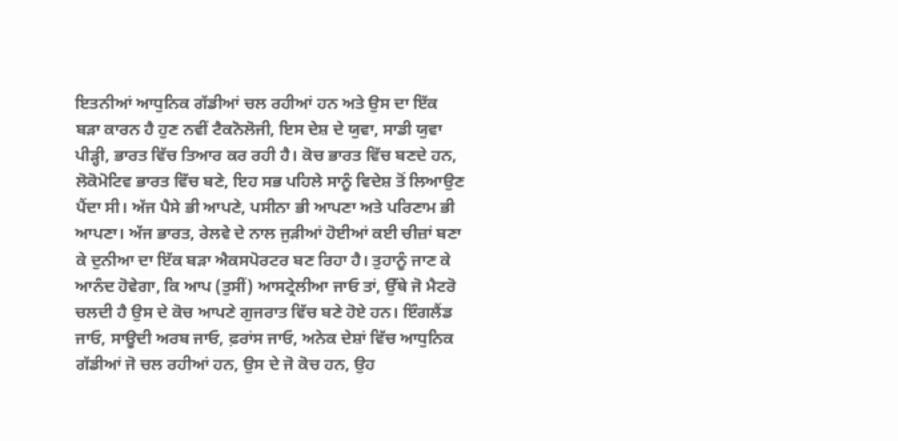ਇਤਨੀਆਂ ਆਧੁਨਿਕ ਗੱਡੀਆਂ ਚਲ ਰਹੀਆਂ ਹਨ ਅਤੇ ਉਸ ਦਾ ਇੱਕ ਬੜਾ ਕਾਰਨ ਹੈ ਹੁਣ ਨਵੀਂ ਟੈਕਨੋਲੋਜੀ, ਇਸ ਦੇਸ਼ ਦੇ ਯੁਵਾ, ਸਾਡੀ ਯੁਵਾ ਪੀੜ੍ਹੀ, ਭਾਰਤ ਵਿੱਚ ਤਿਆਰ ਕਰ ਰਹੀ ਹੈ। ਕੋਚ ਭਾਰਤ ਵਿੱਚ ਬਣਦੇ ਹਨ, ਲੋਕੋਮੋਟਿਵ ਭਾਰਤ ਵਿੱਚ ਬਣੇ, ਇਹ ਸਭ ਪਹਿਲੇ ਸਾਨੂੰ ਵਿਦੇਸ਼ ਤੋਂ ਲਿਆਉਣ ਪੈਂਦਾ ਸੀ। ਅੱਜ ਪੈਸੇ ਭੀ ਆਪਣੇ, ਪਸੀਨਾ ਭੀ ਆਪਣਾ ਅਤੇ ਪਰਿਣਾਮ ਭੀ ਆਪਣਾ। ਅੱਜ ਭਾਰਤ, ਰੇਲਵੇ ਦੇ ਨਾਲ ਜੁੜੀਆਂ ਹੋਈਆਂ ਕਈ ਚੀਜ਼ਾਂ ਬਣਾ ਕੇ ਦੁਨੀਆ ਦਾ ਇੱਕ ਬੜਾ ਐਕਸਪੋਰਟਰ ਬਣ ਰਿਹਾ ਹੈ। ਤੁਹਾਨੂੰ ਜਾਣ ਕੇ ਆਨੰਦ ਹੋਵੇਗਾ, ਕਿ ਆਪ (ਤੁਸੀਂ) ਆਸਟ੍ਰੇਲੀਆ ਜਾਓ ਤਾਂ, ਉੱਥੇ ਜੋ ਮੈਟਰੋ ਚਲਦੀ ਹੈ ਉਸ ਦੇ ਕੋਚ ਆਪਣੇ ਗੁਜਰਾਤ ਵਿੱਚ ਬਣੇ ਹੋਏ ਹਨ। ਇੰਗਲੈਂਡ ਜਾਓ, ਸਾਊਦੀ ਅਰਬ ਜਾਓ, ਫ਼ਰਾਂਸ ਜਾਓ, ਅਨੇਕ ਦੇਸ਼ਾਂ ਵਿੱਚ ਆਧੁਨਿਕ ਗੱਡੀਆਂ ਜੋ ਚਲ ਰਹੀਆਂ ਹਨ, ਉਸ ਦੇ ਜੋ ਕੋਚ ਹਨ, ਉਹ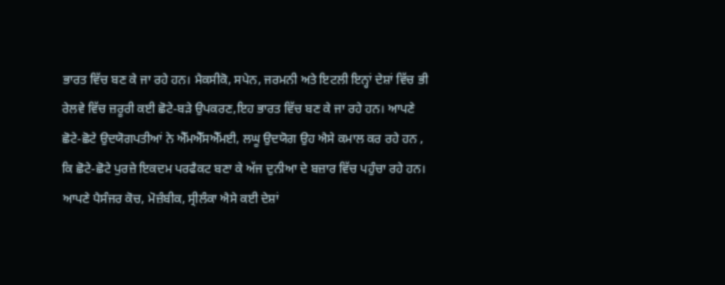ਭਾਰਤ ਵਿੱਚ ਬਣ ਕੇ ਜਾ ਰਹੇ ਹਨ। ਮੈਕਸੀਕੋ, ਸਪੇਨ, ਜਰਮਨੀ ਅਤੇ ਇਟਲੀ ਇਨ੍ਹਾਂ ਦੇਸ਼ਾਂ ਵਿੱਚ ਭੀ ਰੇਲਵੇ ਵਿੱਚ ਜ਼ਰੂਰੀ ਕਈ ਛੋਟੇ-ਬੜੇ ਉਪਕਰਣ,ਇਹ ਭਾਰਤ ਵਿੱਚ ਬਣ ਕੇ ਜਾ ਰਹੇ ਹਨ। ਆਪਣੇ ਛੋਟੇ-ਛੋਟੇ ਉਦਯੋਗਪਤੀਆਂ ਨੇ ਐੱਮਐੱਸਐੱਮਈ, ਲਘੂ ਉਦਯੋਗ ਉਹ ਐਸੇ ਕਮਾਲ ਕਰ ਰਹੇ ਹਨ , ਕਿ ਛੋਟੇ-ਛੋਟੇ ਪੁਰਜ਼ੇ ਇਕਦਮ ਪਰਫੈਕਟ ਬਣਾ ਕੇ ਅੱਜ ਦੁਨੀਆ ਦੇ ਬਜ਼ਾਰ ਵਿੱਚ ਪਹੁੰਚਾ ਰਹੇ ਹਨ। ਆਪਣੇ ਪੈਸੰਜਰ ਕੋਚ, ਮੋਜ਼ੰਬੀਕ, ਸ੍ਰੀਲੰਕਾ ਐਸੇ ਕਈ ਦੇਸ਼ਾਂ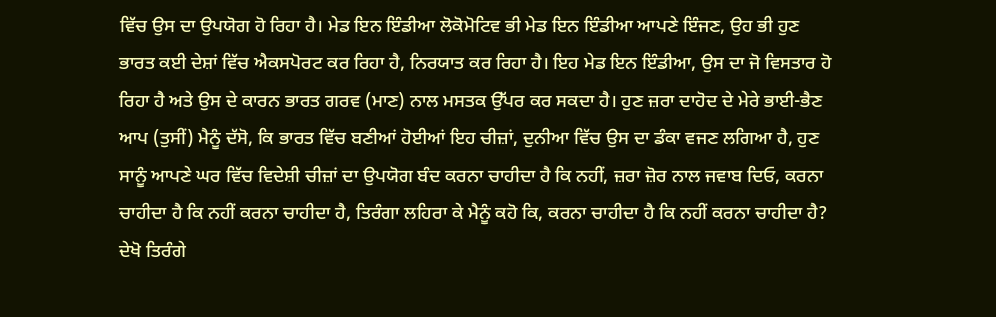ਵਿੱਚ ਉਸ ਦਾ ਉਪਯੋਗ ਹੋ ਰਿਹਾ ਹੈ। ਮੇਡ ਇਨ ਇੰਡੀਆ ਲੋਕੋਮੋਟਿਵ ਭੀ ਮੇਡ ਇਨ ਇੰਡੀਆ ਆਪਣੇ ਇੰਜਣ, ਉਹ ਭੀ ਹੁਣ ਭਾਰਤ ਕਈ ਦੇਸ਼ਾਂ ਵਿੱਚ ਐਕਸਪੋਰਟ ਕਰ ਰਿਹਾ ਹੈ, ਨਿਰਯਾਤ ਕਰ ਰਿਹਾ ਹੈ। ਇਹ ਮੇਡ ਇਨ ਇੰਡੀਆ, ਉਸ ਦਾ ਜੋ ਵਿਸਤਾਰ ਹੋ ਰਿਹਾ ਹੈ ਅਤੇ ਉਸ ਦੇ ਕਾਰਨ ਭਾਰਤ ਗਰਵ (ਮਾਣ) ਨਾਲ ਮਸਤਕ ਉੱਪਰ ਕਰ ਸਕਦਾ ਹੈ। ਹੁਣ ਜ਼ਰਾ ਦਾਹੋਦ ਦੇ ਮੇਰੇ ਭਾਈ-ਭੈਣ ਆਪ (ਤੁਸੀਂ) ਮੈਨੂੰ ਦੱਸੋ, ਕਿ ਭਾਰਤ ਵਿੱਚ ਬਣੀਆਂ ਹੋਈਆਂ ਇਹ ਚੀਜ਼ਾਂ, ਦੁਨੀਆ ਵਿੱਚ ਉਸ ਦਾ ਡੰਕਾ ਵਜਣ ਲਗਿਆ ਹੈ, ਹੁਣ ਸਾਨੂੰ ਆਪਣੇ ਘਰ ਵਿੱਚ ਵਿਦੇਸ਼ੀ ਚੀਜ਼ਾਂ ਦਾ ਉਪਯੋਗ ਬੰਦ ਕਰਨਾ ਚਾਹੀਦਾ ਹੈ ਕਿ ਨਹੀਂ, ਜ਼ਰਾ ਜ਼ੋਰ ਨਾਲ ਜਵਾਬ ਦਿਓ, ਕਰਨਾ ਚਾਹੀਦਾ ਹੈ ਕਿ ਨਹੀਂ ਕਰਨਾ ਚਾਹੀਦਾ ਹੈ, ਤਿਰੰਗਾ ਲਹਿਰਾ ਕੇ ਮੈਨੂੰ ਕਹੋ ਕਿ, ਕਰਨਾ ਚਾਹੀਦਾ ਹੈ ਕਿ ਨਹੀਂ ਕਰਨਾ ਚਾਹੀਦਾ ਹੈ? ਦੇਖੋ ਤਿਰੰਗੇ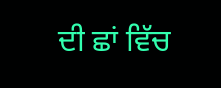ਦੀ ਛਾਂ ਵਿੱਚ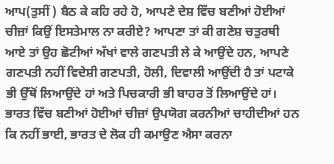ਆਪ(ਤੁਸੀਂ) ਬੈਠ ਕੇ ਕਹਿ ਰਹੇ ਹੋ, ਆਪਣੇ ਦੇਸ਼ ਵਿੱਚ ਬਣੀਆਂ ਹੋਈਆਂ ਚੀਜ਼ਾਂ ਕਿਉਂ ਇਸਤੇਮਾਲ ਨਾ ਕਰੀਏ? ਆਪਣਾ ਤਾਂ ਕੀ ਗਣੇਸ਼ ਚਤੁਰਥੀ ਆਏ ਤਾਂ ਉਹ ਛੋਟੀਆਂ ਅੱਖਾਂ ਵਾਲੇ ਗਣਪਤੀ ਲੇ ਕੇ ਆਉਂਦੇ ਹਨ, ਆਪਣੇ ਗਣਪਤੀ ਨਹੀਂ ਵਿਦੇਸ਼ੀ ਗਣਪਤੀ, ਹੋਲੀ, ਦਿਵਾਲੀ ਆਉਂਦੀ ਹੈ ਤਾਂ ਪਟਾਕੇ ਭੀ ਉੱਥੋਂ ਲਿਆਉਂਦੇ ਹਾਂ ਅਤੇ ਪਿਚਕਾਰੀ ਭੀ ਬਾਹਰ ਤੋਂ ਲਿਆਉਂਦੇ ਹਾਂ। ਭਾਰਤ ਵਿੱਚ ਬਣੀਆਂ ਹੋਈਆਂ ਚੀਜ਼ਾਂ ਉਪਯੋਗ ਕਰਨੀਆਂ ਚਾਹੀਦੀਆਂ ਹਨ ਕਿ ਨਹੀਂ ਭਾਈ, ਭਾਰਤ ਦੇ ਲੋਕ ਹੀ ਕਮਾਉਣ ਐਸਾ ਕਰਨਾ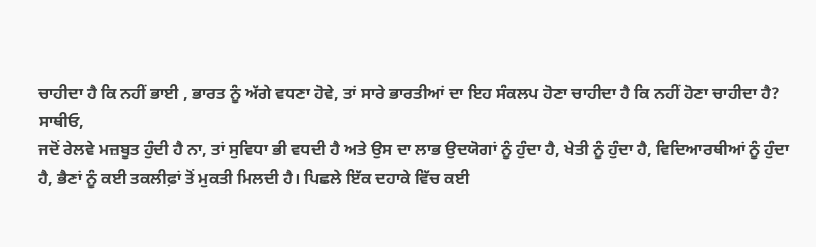ਚਾਹੀਦਾ ਹੈ ਕਿ ਨਹੀਂ ਭਾਈ , ਭਾਰਤ ਨੂੰ ਅੱਗੇ ਵਧਣਾ ਹੋਵੇ, ਤਾਂ ਸਾਰੇ ਭਾਰਤੀਆਂ ਦਾ ਇਹ ਸੰਕਲਪ ਹੋਣਾ ਚਾਹੀਦਾ ਹੈ ਕਿ ਨਹੀਂ ਹੋਣਾ ਚਾਹੀਦਾ ਹੈ?
ਸਾਥੀਓ,
ਜਦੋਂ ਰੇਲਵੇ ਮਜ਼ਬੂਤ ਹੁੰਦੀ ਹੈ ਨਾ, ਤਾਂ ਸੁਵਿਧਾ ਭੀ ਵਧਦੀ ਹੈ ਅਤੇ ਉਸ ਦਾ ਲਾਭ ਉਦਯੋਗਾਂ ਨੂੰ ਹੁੰਦਾ ਹੈ, ਖੇਤੀ ਨੂੰ ਹੁੰਦਾ ਹੈ, ਵਿਦਿਆਰਥੀਆਂ ਨੂੰ ਹੁੰਦਾ ਹੈ, ਭੈਣਾਂ ਨੂੰ ਕਈ ਤਕਲੀਫ਼ਾਂ ਤੋਂ ਮੁਕਤੀ ਮਿਲਦੀ ਹੈ। ਪਿਛਲੇ ਇੱਕ ਦਹਾਕੇ ਵਿੱਚ ਕਈ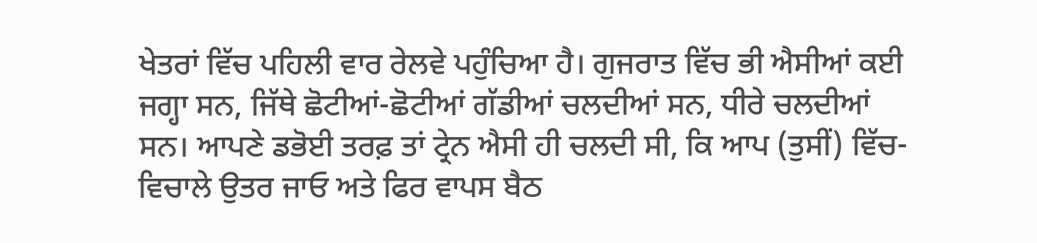ਖੇਤਰਾਂ ਵਿੱਚ ਪਹਿਲੀ ਵਾਰ ਰੇਲਵੇ ਪਹੁੰਚਿਆ ਹੈ। ਗੁਜਰਾਤ ਵਿੱਚ ਭੀ ਐਸੀਆਂ ਕਈ ਜਗ੍ਹਾ ਸਨ, ਜਿੱਥੇ ਛੋਟੀਆਂ-ਛੋਟੀਆਂ ਗੱਡੀਆਂ ਚਲਦੀਆਂ ਸਨ, ਧੀਰੇ ਚਲਦੀਆਂ ਸਨ। ਆਪਣੇ ਡਭੋਈ ਤਰਫ਼ ਤਾਂ ਟ੍ਰੇਨ ਐਸੀ ਹੀ ਚਲਦੀ ਸੀ, ਕਿ ਆਪ (ਤੁਸੀਂ) ਵਿੱਚ-ਵਿਚਾਲੇ ਉਤਰ ਜਾਓ ਅਤੇ ਫਿਰ ਵਾਪਸ ਬੈਠ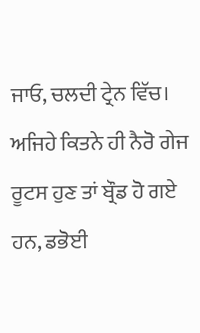ਜਾਓ, ਚਲਦੀ ਟ੍ਰੇਨ ਵਿੱਚ। ਅਜਿਹੇ ਕਿਤਨੇ ਹੀ ਨੈਰੋ ਗੇਜ ਰੂਟਸ ਹੁਣ ਤਾਂ ਬ੍ਰੌਡ ਹੋ ਗਏ ਹਨ, ਡਭੋਈ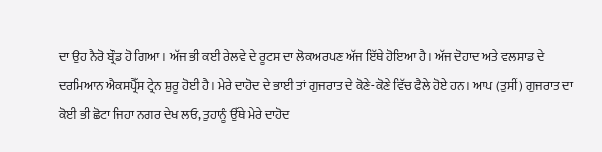ਦਾ ਉਹ ਨੈਰੋ ਬ੍ਰੌਡ ਹੋ ਗਿਆ। ਅੱਜ ਭੀ ਕਈ ਰੇਲਵੇ ਦੇ ਰੂਟਸ ਦਾ ਲੋਕਅਰਪਣ ਅੱਜ ਇੱਥੇ ਹੋਇਆ ਹੈ। ਅੱਜ ਦੋਹਾਦ ਅਤੇ ਵਲਸਾਡ ਦੇ ਦਰਮਿਆਨ ਐਕਸਪ੍ਰੈੱਸ ਟ੍ਰੇਨ ਸ਼ੁਰੂ ਹੋਈ ਹੈ। ਮੇਰੇ ਦਾਹੋਦ ਦੇ ਭਾਈ ਤਾਂ ਗੁਜਰਾਤ ਦੇ ਕੋਣੇ-ਕੋਣੇ ਵਿੱਚ ਫੈਲੇ ਹੋਏ ਹਨ। ਆਪ (ਤੁਸੀਂ) ਗੁਜਰਾਤ ਦਾ ਕੋਈ ਭੀ ਛੋਟਾ ਜਿਹਾ ਨਗਰ ਦੇਖ ਲਓ, ਤੁਹਾਨੂੰ ਉੱਥੇ ਮੇਰੇ ਦਾਹੋਦ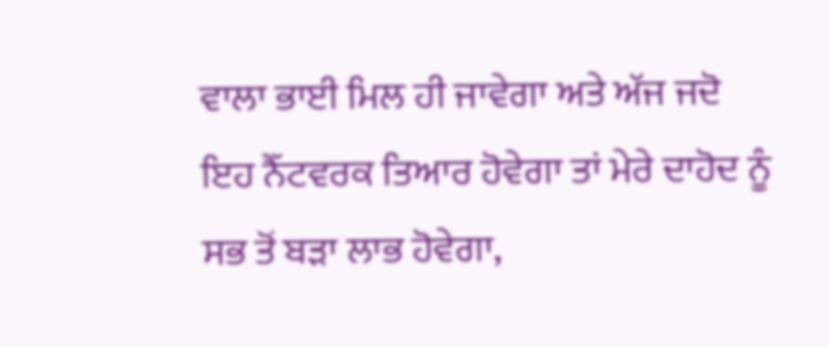ਵਾਲਾ ਭਾਈ ਮਿਲ ਹੀ ਜਾਵੇਗਾ ਅਤੇ ਅੱਜ ਜਦੋ ਇਹ ਨੈੱਟਵਰਕ ਤਿਆਰ ਹੋਵੇਗਾ ਤਾਂ ਮੇਰੇ ਦਾਹੋਦ ਨੂੰ ਸਭ ਤੋਂ ਬੜਾ ਲਾਭ ਹੋਵੇਗਾ,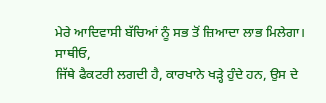ਮੇਰੇ ਆਦਿਵਾਸੀ ਬੱਚਿਆਂ ਨੂੰ ਸਭ ਤੋਂ ਜ਼ਿਆਦਾ ਲਾਭ ਮਿਲੇਗਾ।
ਸਾਥੀਓ,
ਜਿੱਥੇ ਫੈਕਟਰੀ ਲਗਦੀ ਹੈ, ਕਾਰਖਾਨੇ ਖੜ੍ਹੇ ਹੁੰਦੇ ਹਨ, ਉਸ ਦੇ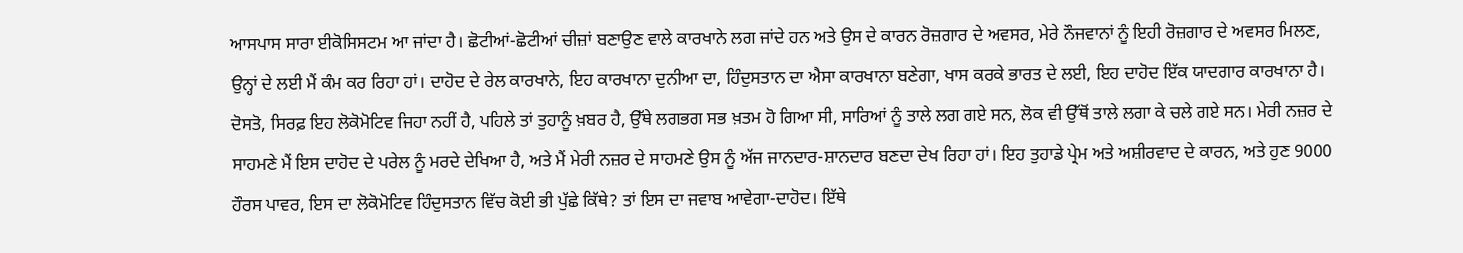ਆਸਪਾਸ ਸਾਰਾ ਈਕੋਸਿਸਟਮ ਆ ਜਾਂਦਾ ਹੈ। ਛੋਟੀਆਂ-ਛੋਟੀਆਂ ਚੀਜ਼ਾਂ ਬਣਾਉਣ ਵਾਲੇ ਕਾਰਖਾਨੇ ਲਗ ਜਾਂਦੇ ਹਨ ਅਤੇ ਉਸ ਦੇ ਕਾਰਨ ਰੋਜ਼ਗਾਰ ਦੇ ਅਵਸਰ, ਮੇਰੇ ਨੌਜਵਾਨਾਂ ਨੂੰ ਇਹੀ ਰੋਜ਼ਗਾਰ ਦੇ ਅਵਸਰ ਮਿਲਣ, ਉਨ੍ਹਾਂ ਦੇ ਲਈ ਮੈਂ ਕੰਮ ਕਰ ਰਿਹਾ ਹਾਂ। ਦਾਹੋਦ ਦੇ ਰੇਲ ਕਾਰਖਾਨੇ, ਇਹ ਕਾਰਖਾਨਾ ਦੁਨੀਆ ਦਾ, ਹਿੰਦੁਸਤਾਨ ਦਾ ਐਸਾ ਕਾਰਖਾਨਾ ਬਣੇਗਾ, ਖਾਸ ਕਰਕੇ ਭਾਰਤ ਦੇ ਲਈ, ਇਹ ਦਾਹੋਦ ਇੱਕ ਯਾਦਗਾਰ ਕਾਰਖਾਨਾ ਹੈ। ਦੋਸਤੋ, ਸਿਰਫ਼ ਇਹ ਲੋਕੋਮੋਟਿਵ ਜਿਹਾ ਨਹੀਂ ਹੈ, ਪਹਿਲੇ ਤਾਂ ਤੁਹਾਨੂੰ ਖ਼ਬਰ ਹੈ, ਉੱਥੇ ਲਗਭਗ ਸਭ ਖ਼ਤਮ ਹੋ ਗਿਆ ਸੀ, ਸਾਰਿਆਂ ਨੂੰ ਤਾਲੇ ਲਗ ਗਏ ਸਨ, ਲੋਕ ਵੀ ਉੱਥੋਂ ਤਾਲੇ ਲਗਾ ਕੇ ਚਲੇ ਗਏ ਸਨ। ਮੇਰੀ ਨਜ਼ਰ ਦੇ ਸਾਹਮਣੇ ਮੈਂ ਇਸ ਦਾਹੋਦ ਦੇ ਪਰੇਲ ਨੂੰ ਮਰਦੇ ਦੇਖਿਆ ਹੈ, ਅਤੇ ਮੈਂ ਮੇਰੀ ਨਜ਼ਰ ਦੇ ਸਾਹਮਣੇ ਉਸ ਨੂੰ ਅੱਜ ਜਾਨਦਾਰ-ਸ਼ਾਨਦਾਰ ਬਣਦਾ ਦੇਖ ਰਿਹਾ ਹਾਂ। ਇਹ ਤੁਹਾਡੇ ਪ੍ਰੇਮ ਅਤੇ ਅਸ਼ੀਰਵਾਦ ਦੇ ਕਾਰਨ, ਅਤੇ ਹੁਣ 9000 ਹੌਰਸ ਪਾਵਰ, ਇਸ ਦਾ ਲੋਕੋਮੋਟਿਵ ਹਿੰਦੁਸਤਾਨ ਵਿੱਚ ਕੋਈ ਭੀ ਪੁੱਛੇ ਕਿੱਥੇ? ਤਾਂ ਇਸ ਦਾ ਜਵਾਬ ਆਵੇਗਾ-ਦਾਹੋਦ। ਇੱਥੇ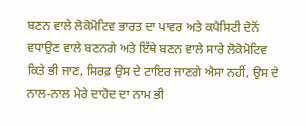ਬਣਨ ਵਾਲੇ ਲੋਕੋਮੋਟਿਵ ਭਾਰਤ ਦਾ ਪਾਵਰ ਅਤੇ ਕਪੈਸਿਟੀ ਦੋਨੋਂ ਵਧਾਉਣ ਵਾਲੇ ਬਣਨਗੇ ਅਤੇ ਇੱਥੇ ਬਣਨ ਵਾਲੇ ਸਾਰੇ ਲੋਕੋਮੋਟਿਵ ਕਿਤੇ ਭੀ ਜਾਣ, ਸਿਰਫ਼ ਉਸ ਦੇ ਟਾਇਰ ਜਾਣਗੇ ਐਸਾ ਨਹੀਂ, ਉਸ ਦੇ ਨਾਲ-ਨਾਲ ਮੇਰੇ ਦਾਹੋਦ ਦਾ ਨਾਮ ਭੀ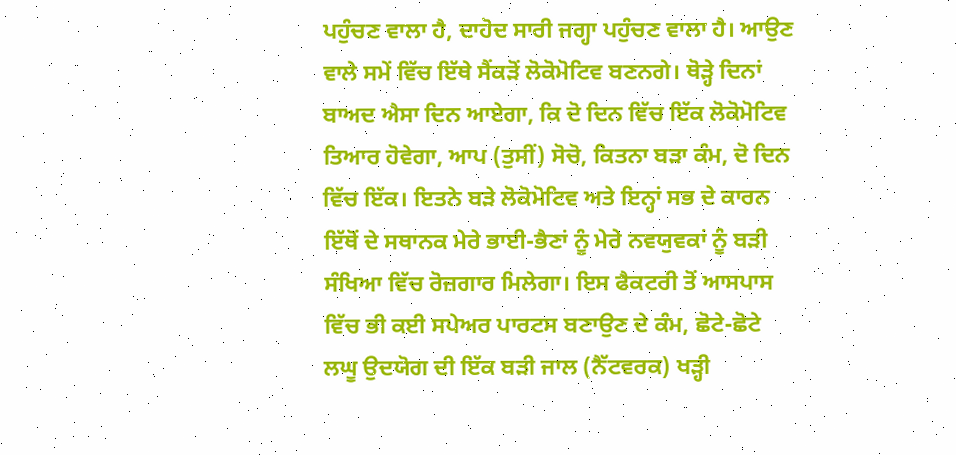ਪਹੁੰਚਣ ਵਾਲਾ ਹੈ, ਦਾਹੋਦ ਸਾਰੀ ਜਗ੍ਹਾ ਪਹੁੰਚਣ ਵਾਲਾ ਹੈ। ਆਉਣ ਵਾਲੇ ਸਮੇਂ ਵਿੱਚ ਇੱਥੇ ਸੈਂਕੜੋਂ ਲੋਕੋਮੋਟਿਵ ਬਣਨਗੇ। ਥੋੜ੍ਹੇ ਦਿਨਾਂ ਬਾਅਦ ਐਸਾ ਦਿਨ ਆਏਗਾ, ਕਿ ਦੋ ਦਿਨ ਵਿੱਚ ਇੱਕ ਲੋਕੋਮੋਟਿਵ ਤਿਆਰ ਹੋਵੇਗਾ, ਆਪ (ਤੁਸੀਂ) ਸੋਚੋ, ਕਿਤਨਾ ਬੜਾ ਕੰਮ, ਦੋ ਦਿਨ ਵਿੱਚ ਇੱਕ। ਇਤਨੇ ਬੜੇ ਲੋਕੋਮੋਟਿਵ ਅਤੇ ਇਨ੍ਹਾਂ ਸਭ ਦੇ ਕਾਰਨ ਇੱਥੋਂ ਦੇ ਸਥਾਨਕ ਮੇਰੇ ਭਾਈ-ਭੈਣਾਂ ਨੂੰ ਮੇਰੇ ਨਵਯੁਵਕਾਂ ਨੂੰ ਬੜੀ ਸੰਖਿਆ ਵਿੱਚ ਰੋਜ਼ਗਾਰ ਮਿਲੇਗਾ। ਇਸ ਫੈਕਟਰੀ ਤੋਂ ਆਸਪਾਸ ਵਿੱਚ ਭੀ ਕਈ ਸਪੇਅਰ ਪਾਰਟਸ ਬਣਾਉਣ ਦੇ ਕੰਮ, ਛੋਟੇ-ਛੋਟੇ ਲਘੂ ਉਦਯੋਗ ਦੀ ਇੱਕ ਬੜੀ ਜਾਲ (ਨੈੱਟਵਰਕ) ਖੜ੍ਹੀ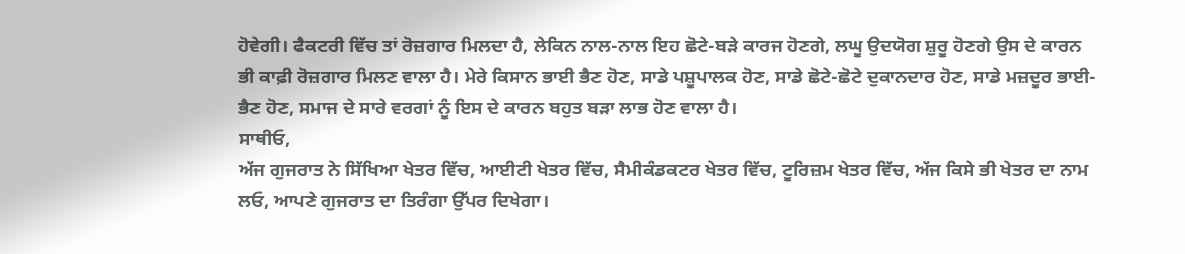ਹੋਵੇਗੀ। ਫੈਕਟਰੀ ਵਿੱਚ ਤਾਂ ਰੋਜ਼ਗਾਰ ਮਿਲਦਾ ਹੈ, ਲੇਕਿਨ ਨਾਲ-ਨਾਲ ਇਹ ਛੋਟੇ-ਬੜੇ ਕਾਰਜ ਹੋਣਗੇ, ਲਘੂ ਉਦਯੋਗ ਸ਼ੁਰੂ ਹੋਣਗੇ ਉਸ ਦੇ ਕਾਰਨ ਭੀ ਕਾਫ਼ੀ ਰੋਜ਼ਗਾਰ ਮਿਲਣ ਵਾਲਾ ਹੈ। ਮੇਰੇ ਕਿਸਾਨ ਭਾਈ ਭੈਣ ਹੋਣ, ਸਾਡੇ ਪਸ਼ੂਪਾਲਕ ਹੋਣ, ਸਾਡੇ ਛੋਟੇ-ਛੋਟੇ ਦੁਕਾਨਦਾਰ ਹੋਣ, ਸਾਡੇ ਮਜ਼ਦੂਰ ਭਾਈ-ਭੈਣ ਹੋਣ, ਸਮਾਜ ਦੇ ਸਾਰੇ ਵਰਗਾਂ ਨੂੰ ਇਸ ਦੇ ਕਾਰਨ ਬਹੁਤ ਬੜਾ ਲਾਭ ਹੋਣ ਵਾਲਾ ਹੈ।
ਸਾਥੀਓ,
ਅੱਜ ਗੁਜਰਾਤ ਨੇ ਸਿੱਖਿਆ ਖੇਤਰ ਵਿੱਚ, ਆਈਟੀ ਖੇਤਰ ਵਿੱਚ, ਸੈਮੀਕੰਡਕਟਰ ਖੇਤਰ ਵਿੱਚ, ਟੂਰਿਜ਼ਮ ਖੇਤਰ ਵਿੱਚ, ਅੱਜ ਕਿਸੇ ਭੀ ਖੇਤਰ ਦਾ ਨਾਮ ਲਓ, ਆਪਣੇ ਗੁਜਰਾਤ ਦਾ ਤਿਰੰਗਾ ਉੱਪਰ ਦਿਖੇਗਾ।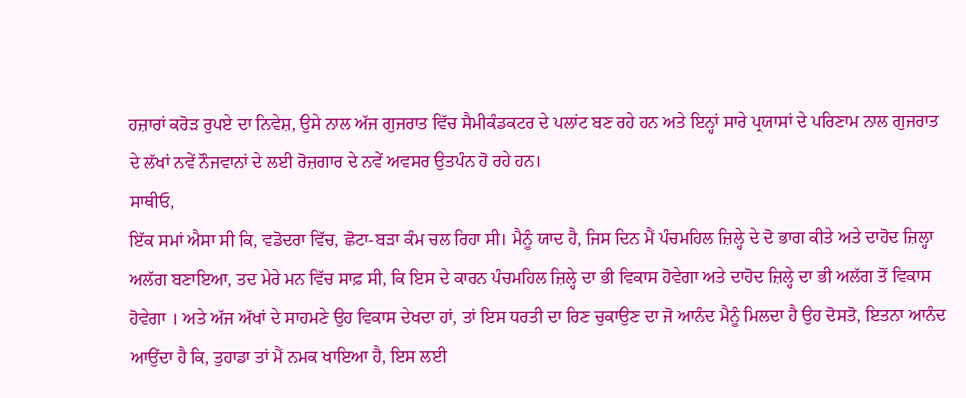ਹਜ਼ਾਰਾਂ ਕਰੋੜ ਰੁਪਏ ਦਾ ਨਿਵੇਸ਼, ਉਸੇ ਨਾਲ ਅੱਜ ਗੁਜਰਾਤ ਵਿੱਚ ਸੈਮੀਕੰਡਕਟਰ ਦੇ ਪਲਾਂਟ ਬਣ ਰਹੇ ਹਨ ਅਤੇ ਇਨ੍ਹਾਂ ਸਾਰੇ ਪ੍ਰਯਾਸਾਂ ਦੇ ਪਰਿਣਾਮ ਨਾਲ ਗੁਜਰਾਤ ਦੇ ਲੱਖਾਂ ਨਵੇਂ ਨੌਜਵਾਨਾਂ ਦੇ ਲਈ ਰੋਜ਼ਗਾਰ ਦੇ ਨਵੇਂ ਅਵਸਰ ਉਤਪੰਨ ਹੋ ਰਹੇ ਹਨ।
ਸਾਥੀਓ,
ਇੱਕ ਸਮਾਂ ਐਸਾ ਸੀ ਕਿ, ਵਡੋਦਰਾ ਵਿੱਚ, ਛੋਟਾ-ਬੜਾ ਕੰਮ ਚਲ ਰਿਹਾ ਸੀ। ਮੈਨੂੰ ਯਾਦ ਹੈ, ਜਿਸ ਦਿਨ ਮੈਂ ਪੰਚਮਹਿਲ ਜ਼ਿਲ੍ਹੇ ਦੇ ਦੋ ਭਾਗ ਕੀਤੇ ਅਤੇ ਦਾਹੋਦ ਜ਼ਿਲ੍ਹਾ ਅਲੱਗ ਬਣਾਇਆ, ਤਦ ਮੇਰੇ ਮਨ ਵਿੱਚ ਸਾਫ਼ ਸੀ, ਕਿ ਇਸ ਦੇ ਕਾਰਨ ਪੰਚਮਹਿਲ ਜ਼ਿਲ੍ਹੇ ਦਾ ਭੀ ਵਿਕਾਸ ਹੋਵੇਗਾ ਅਤੇ ਦਾਹੋਦ ਜ਼ਿਲ੍ਹੇ ਦਾ ਭੀ ਅਲੱਗ ਤੋਂ ਵਿਕਾਸ ਹੋਵੇਗਾ । ਅਤੇ ਅੱਜ ਅੱਖਾਂ ਦੇ ਸਾਹਮਣੇ ਉਹ ਵਿਕਾਸ ਦੇਖਦਾ ਹਾਂ, ਤਾਂ ਇਸ ਧਰਤੀ ਦਾ ਰਿਣ ਚੁਕਾਉਣ ਦਾ ਜੋ ਆਨੰਦ ਮੈਨੂੰ ਮਿਲਦਾ ਹੈ ਉਹ ਦੋਸਤੋ, ਇਤਨਾ ਆਨੰਦ ਆਉਂਦਾ ਹੈ ਕਿ, ਤੁਹਾਡਾ ਤਾਂ ਮੈਂ ਨਮਕ ਖਾਇਆ ਹੈ, ਇਸ ਲਈ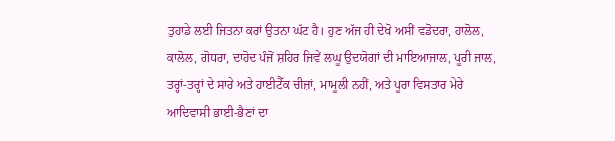ਤੁਹਾਡੇ ਲਈ ਜਿਤਨਾ ਕਰਾਂ ਉਤਨਾ ਘੱਟ ਹੈ। ਹੁਣ ਅੱਜ ਹੀ ਦੇਖੋ ਅਸੀਂ ਵਡੋਦਰਾ, ਹਾਲੋਲ, ਕਾਲੋਲ, ਗੋਧਰਾ, ਦਾਹੋਦ ਪੰਜੋਂ ਸ਼ਹਿਰ ਜਿਵੇਂ ਲਘੂ ਉਦਯੋਗਾਂ ਦੀ ਮਾਇਆਜਾਲ, ਪੂਰੀ ਜਾਲ, ਤਰ੍ਹਾਂ-ਤਰ੍ਹਾਂ ਦੇ ਸਾਰੇ ਅਤੇ ਹਾਈਟੈੱਕ ਚੀਜ਼ਾਂ, ਮਾਮੂਲੀ ਨਹੀਂ, ਅਤੇ ਪੂਰਾ ਵਿਸਤਾਰ ਮੇਰੇ ਆਦਿਵਾਸੀ ਭਾਈ-ਭੈਣਾਂ ਦਾ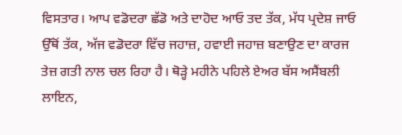ਵਿਸਤਾਰ। ਆਪ ਵਡੋਦਰਾ ਛੱਡੋ ਅਤੇ ਦਾਹੋਦ ਆਓ ਤਦ ਤੱਕ, ਮੱਧ ਪ੍ਰਦੇਸ਼ ਜਾਓ ਉੱਥੋਂ ਤੱਕ, ਅੱਜ ਵਡੋਦਰਾ ਵਿੱਚ ਜਹਾਜ਼, ਹਵਾਈ ਜਹਾਜ਼ ਬਣਾਉਣ ਦਾ ਕਾਰਜ ਤੇਜ਼ ਗਤੀ ਨਾਲ ਚਲ ਰਿਹਾ ਹੈ। ਥੋੜ੍ਹੇ ਮਹੀਨੇ ਪਹਿਲੇ ਏਅਰ ਬੱਸ ਅਸੈਂਬਲੀ ਲਾਇਨ,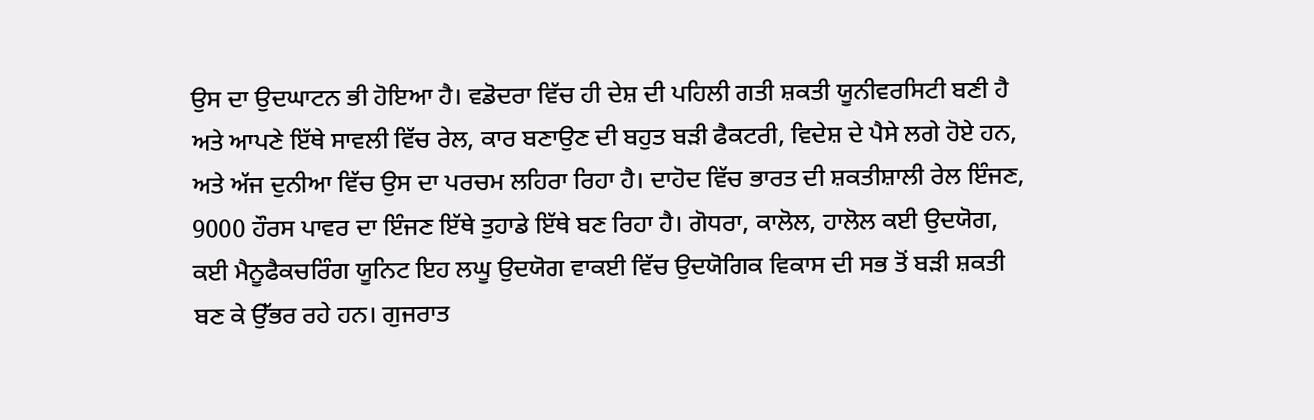ਉਸ ਦਾ ਉਦਘਾਟਨ ਭੀ ਹੋਇਆ ਹੈ। ਵਡੋਦਰਾ ਵਿੱਚ ਹੀ ਦੇਸ਼ ਦੀ ਪਹਿਲੀ ਗਤੀ ਸ਼ਕਤੀ ਯੂਨੀਵਰਸਿਟੀ ਬਣੀ ਹੈ ਅਤੇ ਆਪਣੇ ਇੱਥੇ ਸਾਵਲੀ ਵਿੱਚ ਰੇਲ, ਕਾਰ ਬਣਾਉਣ ਦੀ ਬਹੁਤ ਬੜੀ ਫੈਕਟਰੀ, ਵਿਦੇਸ਼ ਦੇ ਪੈਸੇ ਲਗੇ ਹੋਏ ਹਨ, ਅਤੇ ਅੱਜ ਦੁਨੀਆ ਵਿੱਚ ਉਸ ਦਾ ਪਰਚਮ ਲਹਿਰਾ ਰਿਹਾ ਹੈ। ਦਾਹੋਦ ਵਿੱਚ ਭਾਰਤ ਦੀ ਸ਼ਕਤੀਸ਼ਾਲੀ ਰੇਲ ਇੰਜਣ, 9000 ਹੌਰਸ ਪਾਵਰ ਦਾ ਇੰਜਣ ਇੱਥੇ ਤੁਹਾਡੇ ਇੱਥੇ ਬਣ ਰਿਹਾ ਹੈ। ਗੋਧਰਾ, ਕਾਲੋਲ, ਹਾਲੋਲ ਕਈ ਉਦਯੋਗ, ਕਈ ਮੈਨੂਫੈਕਚਰਿੰਗ ਯੂਨਿਟ ਇਹ ਲਘੂ ਉਦਯੋਗ ਵਾਕਈ ਵਿੱਚ ਉਦਯੋਗਿਕ ਵਿਕਾਸ ਦੀ ਸਭ ਤੋਂ ਬੜੀ ਸ਼ਕਤੀ ਬਣ ਕੇ ਉੱਭਰ ਰਹੇ ਹਨ। ਗੁਜਰਾਤ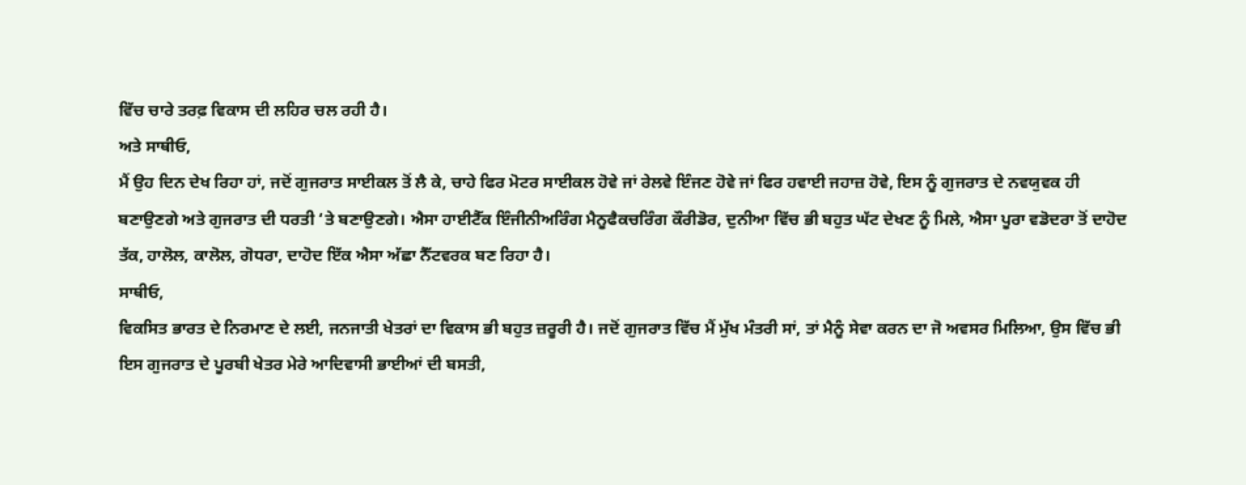ਵਿੱਚ ਚਾਰੇ ਤਰਫ਼ ਵਿਕਾਸ ਦੀ ਲਹਿਰ ਚਲ ਰਹੀ ਹੈ।
ਅਤੇ ਸਾਥੀਓ,
ਮੈਂ ਉਹ ਦਿਨ ਦੇਖ ਰਿਹਾ ਹਾਂ, ਜਦੋਂ ਗੁਜਰਾਤ ਸਾਈਕਲ ਤੋਂ ਲੈ ਕੇ, ਚਾਹੇ ਫਿਰ ਮੋਟਰ ਸਾਈਕਲ ਹੋਵੇ ਜਾਂ ਰੇਲਵੇ ਇੰਜਣ ਹੋਵੇ ਜਾਂ ਫਿਰ ਹਵਾਈ ਜਹਾਜ਼ ਹੋਵੇ, ਇਸ ਨੂੰ ਗੁਜਰਾਤ ਦੇ ਨਵਯੁਵਕ ਹੀ ਬਣਾਉਣਗੇ ਅਤੇ ਗੁਜਰਾਤ ਦੀ ਧਰਤੀ ‘ਤੇ ਬਣਾਉਣਗੇ। ਐਸਾ ਹਾਈਟੈੱਕ ਇੰਜੀਨੀਅਰਿੰਗ ਮੈਨੂਫੈਕਚਰਿੰਗ ਕੌਰੀਡੋਰ, ਦੁਨੀਆ ਵਿੱਚ ਭੀ ਬਹੁਤ ਘੱਟ ਦੇਖਣ ਨੂੰ ਮਿਲੇ, ਐਸਾ ਪੂਰਾ ਵਡੋਦਰਾ ਤੋਂ ਦਾਹੋਦ ਤੱਕ, ਹਾਲੋਲ, ਕਾਲੋਲ, ਗੋਧਰਾ, ਦਾਹੋਦ ਇੱਕ ਐਸਾ ਅੱਛਾ ਨੈੱਟਵਰਕ ਬਣ ਰਿਹਾ ਹੈ।
ਸਾਥੀਓ,
ਵਿਕਸਿਤ ਭਾਰਤ ਦੇ ਨਿਰਮਾਣ ਦੇ ਲਈ, ਜਨਜਾਤੀ ਖੇਤਰਾਂ ਦਾ ਵਿਕਾਸ ਭੀ ਬਹੁਤ ਜ਼ਰੂਰੀ ਹੈ। ਜਦੋਂ ਗੁਜਰਾਤ ਵਿੱਚ ਮੈਂ ਮੁੱਖ ਮੰਤਰੀ ਸਾਂ, ਤਾਂ ਮੈਨੂੰ ਸੇਵਾ ਕਰਨ ਦਾ ਜੋ ਅਵਸਰ ਮਿਲਿਆ, ਉਸ ਵਿੱਚ ਭੀ ਇਸ ਗੁਜਰਾਤ ਦੇ ਪੂਰਬੀ ਖੇਤਰ ਮੇਰੇ ਆਦਿਵਾਸੀ ਭਾਈਆਂ ਦੀ ਬਸਤੀ,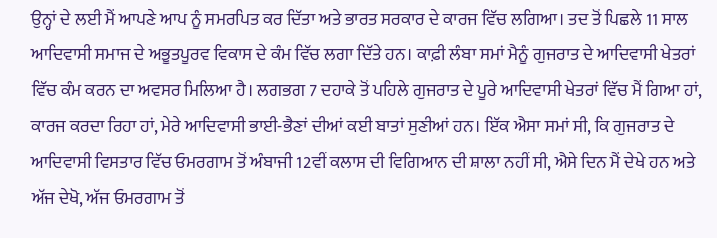ਉਨ੍ਹਾਂ ਦੇ ਲਈ ਮੈਂ ਆਪਣੇ ਆਪ ਨੂੰ ਸਮਰਪਿਤ ਕਰ ਦਿੱਤਾ ਅਤੇ ਭਾਰਤ ਸਰਕਾਰ ਦੇ ਕਾਰਜ ਵਿੱਚ ਲਗਿਆ। ਤਦ ਤੋਂ ਪਿਛਲੇ 11 ਸਾਲ ਆਦਿਵਾਸੀ ਸਮਾਜ ਦੇ ਅਭੂਤਪੂਰਵ ਵਿਕਾਸ ਦੇ ਕੰਮ ਵਿੱਚ ਲਗਾ ਦਿੱਤੇ ਹਨ। ਕਾਫ਼ੀ ਲੰਬਾ ਸਮਾਂ ਮੈਨੂੰ ਗੁਜਰਾਤ ਦੇ ਆਦਿਵਾਸੀ ਖੇਤਰਾਂ ਵਿੱਚ ਕੰਮ ਕਰਨ ਦਾ ਅਵਸਰ ਮਿਲਿਆ ਹੈ। ਲਗਭਗ 7 ਦਹਾਕੇ ਤੋਂ ਪਹਿਲੇ ਗੁਜਰਾਤ ਦੇ ਪੂਰੇ ਆਦਿਵਾਸੀ ਖੇਤਰਾਂ ਵਿੱਚ ਮੈਂ ਗਿਆ ਹਾਂ, ਕਾਰਜ ਕਰਦਾ ਰਿਹਾ ਹਾਂ, ਮੇਰੇ ਆਦਿਵਾਸੀ ਭਾਈ-ਭੈਣਾਂ ਦੀਆਂ ਕਈ ਬਾਤਾਂ ਸੁਣੀਆਂ ਹਨ। ਇੱਕ ਐਸਾ ਸਮਾਂ ਸੀ, ਕਿ ਗੁਜਰਾਤ ਦੇ ਆਦਿਵਾਸੀ ਵਿਸਤਾਰ ਵਿੱਚ ਓਮਰਗਾਮ ਤੋਂ ਅੰਬਾਜੀ 12ਵੀਂ ਕਲਾਸ ਦੀ ਵਿਗਿਆਨ ਦੀ ਸ਼ਾਲਾ ਨਹੀਂ ਸੀ, ਐਸੇ ਦਿਨ ਮੈਂ ਦੇਖੇ ਹਨ ਅਤੇ ਅੱਜ ਦੇਖੋ, ਅੱਜ ਓਮਰਗਾਮ ਤੋਂ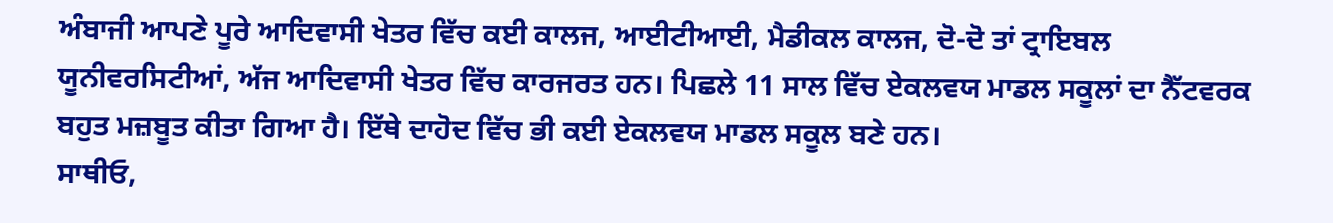ਅੰਬਾਜੀ ਆਪਣੇ ਪੂਰੇ ਆਦਿਵਾਸੀ ਖੇਤਰ ਵਿੱਚ ਕਈ ਕਾਲਜ, ਆਈਟੀਆਈ, ਮੈਡੀਕਲ ਕਾਲਜ, ਦੋ-ਦੋ ਤਾਂ ਟ੍ਰਾਇਬਲ ਯੂਨੀਵਰਸਿਟੀਆਂ, ਅੱਜ ਆਦਿਵਾਸੀ ਖੇਤਰ ਵਿੱਚ ਕਾਰਜਰਤ ਹਨ। ਪਿਛਲੇ 11 ਸਾਲ ਵਿੱਚ ਏਕਲਵਯ ਮਾਡਲ ਸਕੂਲਾਂ ਦਾ ਨੈੱਟਵਰਕ ਬਹੁਤ ਮਜ਼ਬੂਤ ਕੀਤਾ ਗਿਆ ਹੈ। ਇੱਥੇ ਦਾਹੋਦ ਵਿੱਚ ਭੀ ਕਈ ਏਕਲਵਯ ਮਾਡਲ ਸਕੂਲ ਬਣੇ ਹਨ।
ਸਾਥੀਓ,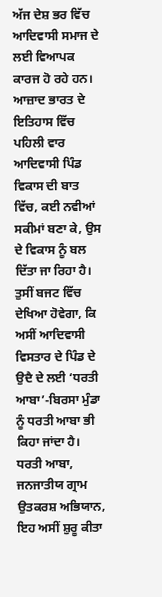ਅੱਜ ਦੇਸ਼ ਭਰ ਵਿੱਚ ਆਦਿਵਾਸੀ ਸਮਾਜ ਦੇ ਲਈ ਵਿਆਪਕ ਕਾਰਜ ਹੋ ਰਹੇ ਹਨ। ਆਜ਼ਾਦ ਭਾਰਤ ਦੇ ਇਤਿਹਾਸ ਵਿੱਚ ਪਹਿਲੀ ਵਾਰ ਆਦਿਵਾਸੀ ਪਿੰਡ ਵਿਕਾਸ ਦੀ ਬਾਤ ਵਿੱਚ, ਕਈ ਨਵੀਆਂ ਸਕੀਮਾਂ ਬਣਾ ਕੇ, ਉਸ ਦੇ ਵਿਕਾਸ ਨੂੰ ਬਲ ਦਿੱਤਾ ਜਾ ਰਿਹਾ ਹੈ। ਤੁਸੀਂ ਬਜਟ ਵਿੱਚ ਦੇਖਿਆ ਹੋਵੇਗਾ, ਕਿ ਅਸੀਂ ਆਦਿਵਾਸੀ ਵਿਸਤਾਰ ਦੇ ਪਿੰਡ ਦੇ ਉਦੈ ਦੇ ਲਈ ‘ਧਰਤੀ ਆਬਾ’-ਬਿਰਸਾ ਮੁੰਡਾ ਨੂੰ ਧਰਤੀ ਆਬਾ ਭੀ ਕਿਹਾ ਜਾਂਦਾ ਹੈ। ਧਰਤੀ ਆਬਾ, ਜਨਜਾਤੀਯ ਗ੍ਰਾਮ ਉਤਕਰਸ਼ ਅਭਿਯਾਨ, ਇਹ ਅਸੀਂ ਸ਼ੁਰੂ ਕੀਤਾ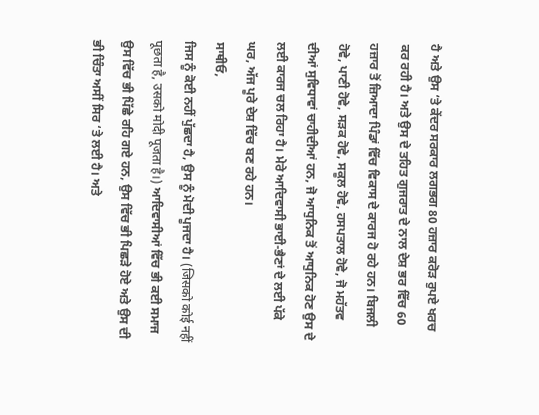ਹੈ ਅਤੇ ਉਸ ‘ਤੇ ਕੇਂਦਰ ਸਰਕਾਰ ਲਗਭਗ 80 ਹਜ਼ਾਰ ਕਰੋੜ ਰੁਪਏ ਖਰਚ ਕਰ ਰਹੀ ਹੈ। ਅਤੇ ਉਸ ਦੇ ਤਹਿਤ ਗੁਜਰਾਤ ਦੇ ਨਾਲ ਦੇਸ਼ ਭਰ ਵਿੱਚ 60 ਹਜ਼ਾਰ ਤੋਂ ਜ਼ਿਆਦਾ ਪਿੰਡਾਂ ਵਿੱਚ ਵਿਕਾਸ ਦੇ ਕਾਰਜ ਹੋ ਰਹੇ ਹਨ। ਬਿਜਲੀ ਹੋਵੇ, ਪਾਣੀ ਹੋਵੇ, ਸੜਕ ਹੋਵੇ, ਸਕੂਲ ਹੋਵੇ, ਹਸਪਤਾਲ ਹੋਵੇ, ਜੋ ਮਹੱਤਵ ਦੀਆਂ ਸੁਵਿਧਾਵਾਂ ਚਾਹੀਦੀਆਂ ਹਨ, ਜੋ ਆਧੁਨਿਕ ਤੋਂ ਆਧੁਨਿਕ ਹੋਣ ਉਸ ਦੇ ਲਈ ਕਾਰਜ ਚਲ ਰਿਹਾ ਹੈ। ਮੇਰੇ ਆਦਿਵਾਸੀ ਭਾਈ-ਭੈਣਾਂ ਦੇ ਲਈ ਪੱਕੇ ਘਰ, ਅੱਜ ਪੂਰੇ ਦੇਸ਼ ਵਿੱਚ ਬਣ ਰਹੇ ਹਨ।
ਸਾਥੀਓ,
ਜਿਸ ਨੂੰ ਕੋਈ ਨਹੀਂ ਪੁੱਛਦਾ ਹੈ, ਉਸ ਨੂੰ ਮੋਦੀ ਪੂਜਦਾ ਹੈ। (जिसको कोई नहीं पूछता है, उसको मोदी पूजता है।) ਆਦਿਵਾਸੀਆਂ ਵਿੱਚ ਭੀ ਕਈ ਸਮਾਜ ਉਸ ਵਿੱਚ ਭੀ ਪਿੱਛੇ ਰਹਿ ਗਏ ਹਨ, ਉਸ ਵਿੱਚ ਭੀ ਪਿਛੜੇ ਹੋਏ ਅਤੇ ਉਸ ਦੀ ਭੀ ਚਿੰਤਾ ਅਸੀਂ ਸਿਰ ‘ਤੇ ਲਈ ਹੈ। ਅਤੇ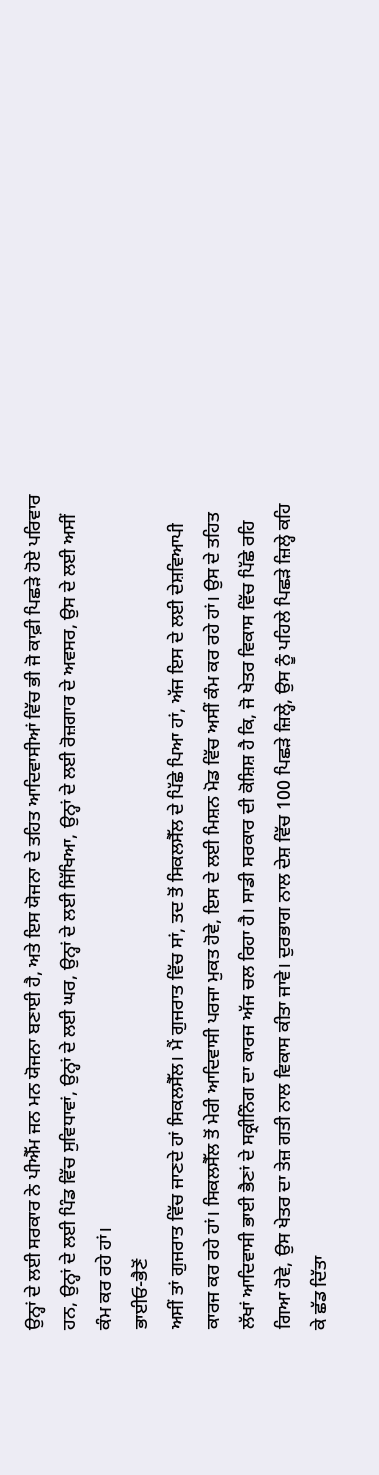ਉਨ੍ਹਾਂ ਦੇ ਲਈ ਸਰਕਾਰ ਨੇ ਪੀਐੱਮ ਜਨ ਮਨ ਯੋਜਨਾ ਬਣਾਈ ਹੈ, ਅਤੇ ਇਸ ਯੋਜਨਾ ਦੇ ਤਹਿਤ ਆਦਿਵਾਸੀਆਂ ਵਿੱਚ ਭੀ ਜੋ ਕਾਫ਼ੀ ਪਿਛੜੇ ਹੋਏ ਪਰਿਵਾਰ ਹਨ, ਉਨ੍ਹਾਂ ਦੇ ਲਈ ਪਿੰਡ ਵਿੱਚ ਸੁਵਿਧਾਵਾਂ, ਉਨ੍ਹਾਂ ਦੇ ਲਈ ਘਰ, ਉਨ੍ਹਾਂ ਦੇ ਲਈ ਸਿੱਖਿਆ, ਉਨ੍ਹਾਂ ਦੇ ਲਈ ਰੋਜ਼ਗਾਰ ਦੇ ਅਵਸਰ, ਉਸ ਦੇ ਲਈ ਅਸੀਂ ਕੰਮ ਕਰ ਰਹੇ ਹਾਂ।
ਭਾਈਓ-ਭੈਣੋਂ
ਅਸੀਂ ਤਾਂ ਗੁਜਰਾਤ ਵਿੱਚ ਜਾਣਦੇ ਹਾਂ ਸਿਕਲਸੈੱਲ। ਮੈਂ ਗੁਜਰਾਤ ਵਿੱਚ ਸਾਂ, ਤਦ ਤੋਂ ਸਿਕਲਸੈੱਲ ਦੇ ਪਿੱਛੇ ਪਿਆ ਹਾਂ, ਅੱਜ ਇਸ ਦੇ ਲਈ ਦੇਸ਼ਵਿਆਪੀ ਕਾਰਜ ਕਰ ਰਹੇ ਹਾਂ। ਸਿਕਲਸੈੱਲ ਤੋਂ ਮੇਰੀ ਆਦਿਵਾਸੀ ਪਰਜਾ ਮੁਕਤ ਹੋਵੇ, ਇਸ ਦੇ ਲਈ ਮਿਸ਼ਨ ਮੋਡ ਵਿੱਚ ਅਸੀਂ ਕੰਮ ਕਰ ਰਹੇ ਹਾਂ। ਉਸ ਦੇ ਤਹਿਤ ਲੱਖਾਂ ਆਦਿਵਾਸੀ ਭਾਈ ਭੈਣਾਂ ਦੇ ਸਕ੍ਰੀਨਿੰਗ ਦਾ ਕਾਰਜ ਅੱਜ ਚਲ ਰਿਹਾ ਹੈ। ਸਾਡੀ ਸਰਕਾਰ ਦੀ ਕੋਸ਼ਿਸ਼ ਹੈ ਕਿ, ਜੋ ਖੇਤਰ ਵਿਕਾਸ ਵਿੱਚ ਪਿੱਛੇ ਰਹਿ ਗਿਆ ਹੋਵੇ, ਉਸ ਖੇਤਰ ਦਾ ਤੇਜ਼ ਗਤੀ ਨਾਲ ਵਿਕਾਸ ਕੀਤਾ ਜਾਵੇ। ਦੁਰਭਾਗ ਨਾਲ ਦੇਸ਼ ਵਿੱਚ 100 ਪਿਛੜੇ ਜ਼ਿਲ੍ਹੇ, ਉਸ ਨੂੰ ਪਹਿਲੇ ਪਿਛੜੇ ਜ਼ਿਲ੍ਹੇ ਕਹਿ ਕੇ ਛੱਡ ਦਿੱਤਾ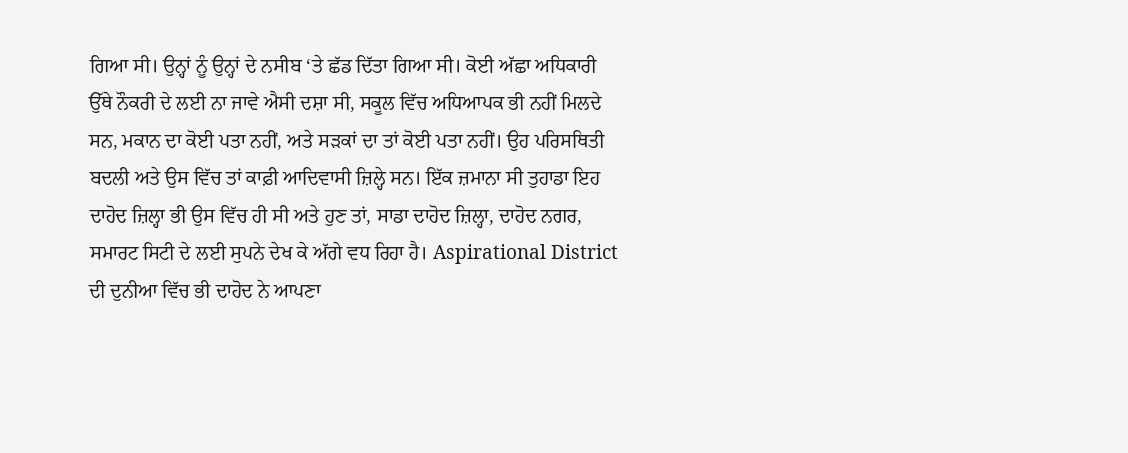ਗਿਆ ਸੀ। ਉਨ੍ਹਾਂ ਨੂੰ ਉਨ੍ਹਾਂ ਦੇ ਨਸੀਬ ‘ਤੇ ਛੱਡ ਦਿੱਤਾ ਗਿਆ ਸੀ। ਕੋਈ ਅੱਛਾ ਅਧਿਕਾਰੀ ਉੱਥੇ ਨੌਕਰੀ ਦੇ ਲਈ ਨਾ ਜਾਵੇ ਐਸੀ ਦਸ਼ਾ ਸੀ, ਸਕੂਲ ਵਿੱਚ ਅਧਿਆਪਕ ਭੀ ਨਹੀਂ ਮਿਲਦੇ ਸਨ, ਮਕਾਨ ਦਾ ਕੋਈ ਪਤਾ ਨਹੀਂ, ਅਤੇ ਸੜਕਾਂ ਦਾ ਤਾਂ ਕੋਈ ਪਤਾ ਨਹੀਂ। ਉਹ ਪਰਿਸਥਿਤੀ ਬਦਲੀ ਅਤੇ ਉਸ ਵਿੱਚ ਤਾਂ ਕਾਫ਼ੀ ਆਦਿਵਾਸੀ ਜ਼ਿਲ੍ਹੇ ਸਨ। ਇੱਕ ਜ਼ਮਾਨਾ ਸੀ ਤੁਹਾਡਾ ਇਹ ਦਾਹੋਦ ਜ਼ਿਲ੍ਹਾ ਭੀ ਉਸ ਵਿੱਚ ਹੀ ਸੀ ਅਤੇ ਹੁਣ ਤਾਂ, ਸਾਡਾ ਦਾਹੋਦ ਜ਼ਿਲ੍ਹਾ, ਦਾਹੋਦ ਨਗਰ, ਸਮਾਰਟ ਸਿਟੀ ਦੇ ਲਈ ਸੁਪਨੇ ਦੇਖ ਕੇ ਅੱਗੇ ਵਧ ਰਿਹਾ ਹੈ। Aspirational District ਦੀ ਦੁਨੀਆ ਵਿੱਚ ਭੀ ਦਾਹੋਦ ਨੇ ਆਪਣਾ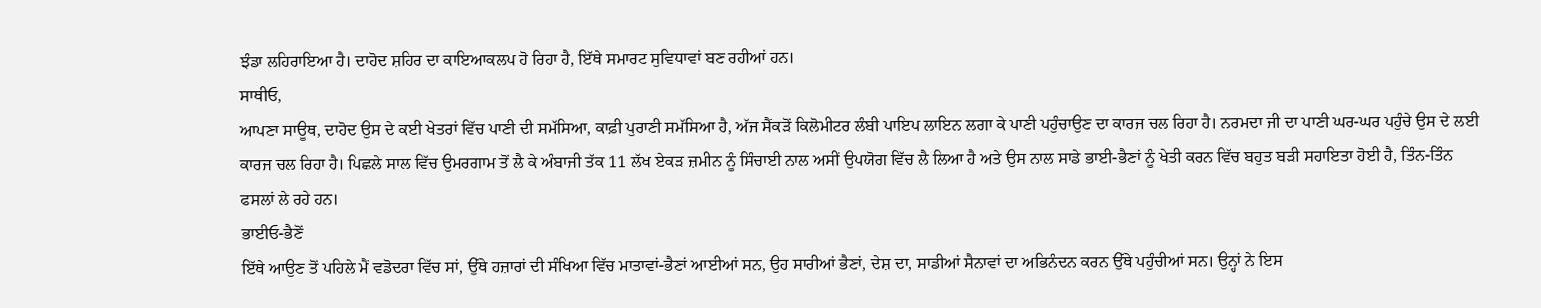ਝੰਡਾ ਲਹਿਰਾਇਆ ਹੈ। ਦਾਹੋਦ ਸ਼ਹਿਰ ਦਾ ਕਾਇਆਕਲਪ ਹੋ ਰਿਹਾ ਹੈ, ਇੱਥੇ ਸਮਾਰਟ ਸੁਵਿਧਾਵਾਂ ਬਣ ਰਹੀਆਂ ਹਨ।
ਸਾਥੀਓ,
ਆਪਣਾ ਸਾਊਥ, ਦਾਹੋਦ ਉਸ ਦੇ ਕਈ ਖੇਤਰਾਂ ਵਿੱਚ ਪਾਣੀ ਦੀ ਸਮੱਸਿਆ, ਕਾਫ਼ੀ ਪੁਰਾਣੀ ਸਮੱਸਿਆ ਹੈ, ਅੱਜ ਸੈਂਕੜੋਂ ਕਿਲੋਮੀਟਰ ਲੰਬੀ ਪਾਇਪ ਲਾਇਨ ਲਗਾ ਕੇ ਪਾਣੀ ਪਹੁੰਚਾਉਣ ਦਾ ਕਾਰਜ ਚਲ ਰਿਹਾ ਹੈ। ਨਰਮਦਾ ਜੀ ਦਾ ਪਾਣੀ ਘਰ-ਘਰ ਪਹੁੰਚੇ ਉਸ ਦੇ ਲਈ ਕਾਰਜ ਚਲ ਰਿਹਾ ਹੈ। ਪਿਛਲੇ ਸਾਲ ਵਿੱਚ ਉਮਰਗਾਮ ਤੋਂ ਲੈ ਕੇ ਅੰਬਾਜੀ ਤੱਕ 11 ਲੱਖ ਏਕੜ ਜ਼ਮੀਨ ਨੂੰ ਸਿੰਚਾਈ ਨਾਲ ਅਸੀਂ ਉਪਯੋਗ ਵਿੱਚ ਲੈ ਲਿਆ ਹੈ ਅਤੇ ਉਸ ਨਾਲ ਸਾਡੇ ਭਾਈ-ਭੈਣਾਂ ਨੂੰ ਖੇਤੀ ਕਰਨ ਵਿੱਚ ਬਹੁਤ ਬੜੀ ਸਹਾਇਤਾ ਹੋਈ ਹੈ, ਤਿੰਨ-ਤਿੰਨ ਫਸਲਾਂ ਲੇ ਰਹੇ ਹਨ।
ਭਾਈਓ-ਭੈਣੋਂ
ਇੱਥੇ ਆਉਣ ਤੋਂ ਪਹਿਲੇ ਮੈਂ ਵਡੋਦਰਾ ਵਿੱਚ ਸਾਂ, ਉੱਥੇ ਹਜ਼ਾਰਾਂ ਦੀ ਸੰਖਿਆ ਵਿੱਚ ਮਾਤਾਵਾਂ-ਭੈਣਾਂ ਆਈਆਂ ਸਨ, ਉਹ ਸਾਰੀਆਂ ਭੈਣਾਂ, ਦੇਸ਼ ਦਾ, ਸਾਡੀਆਂ ਸੈਨਾਵਾਂ ਦਾ ਅਭਿਨੰਦਨ ਕਰਨ ਉੱਥੇ ਪਹੁੰਚੀਆਂ ਸਨ। ਉਨ੍ਹਾਂ ਨੇ ਇਸ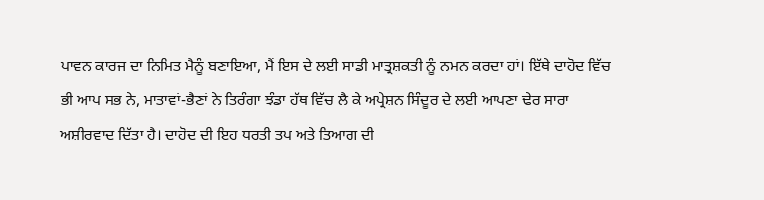ਪਾਵਨ ਕਾਰਜ ਦਾ ਨਿਮਿਤ ਮੈਨੂੰ ਬਣਾਇਆ, ਮੈਂ ਇਸ ਦੇ ਲਈ ਸਾਡੀ ਮਾਤ੍ਰਸ਼ਕਤੀ ਨੂੰ ਨਮਨ ਕਰਦਾ ਹਾਂ। ਇੱਥੇ ਦਾਹੋਦ ਵਿੱਚ ਭੀ ਆਪ ਸਭ ਨੇ, ਮਾਤਾਵਾਂ-ਭੈਣਾਂ ਨੇ ਤਿਰੰਗਾ ਝੰਡਾ ਹੱਥ ਵਿੱਚ ਲੈ ਕੇ ਅਪ੍ਰੇਸ਼ਨ ਸਿੰਦੂਰ ਦੇ ਲਈ ਆਪਣਾ ਢੇਰ ਸਾਰਾ ਅਸ਼ੀਰਵਾਦ ਦਿੱਤਾ ਹੈ। ਦਾਹੋਦ ਦੀ ਇਹ ਧਰਤੀ ਤਪ ਅਤੇ ਤਿਆਗ ਦੀ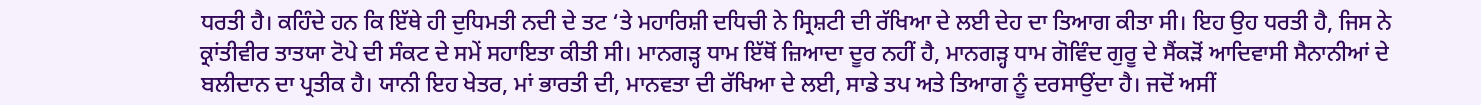ਧਰਤੀ ਹੈ। ਕਹਿੰਦੇ ਹਨ ਕਿ ਇੱਥੇ ਹੀ ਦੁਧਿਮਤੀ ਨਦੀ ਦੇ ਤਟ ‘ਤੇ ਮਹਾਰਿਸ਼ੀ ਦਧਿਚੀ ਨੇ ਸ੍ਰਿਸ਼ਟੀ ਦੀ ਰੱਖਿਆ ਦੇ ਲਈ ਦੇਹ ਦਾ ਤਿਆਗ ਕੀਤਾ ਸੀ। ਇਹ ਉਹ ਧਰਤੀ ਹੈ, ਜਿਸ ਨੇ ਕ੍ਰਾਂਤੀਵੀਰ ਤਾਤਯਾ ਟੋਪੇ ਦੀ ਸੰਕਟ ਦੇ ਸਮੇਂ ਸਹਾਇਤਾ ਕੀਤੀ ਸੀ। ਮਾਨਗੜ੍ਹ ਧਾਮ ਇੱਥੋਂ ਜ਼ਿਆਦਾ ਦੂਰ ਨਹੀਂ ਹੈ, ਮਾਨਗੜ੍ਹ ਧਾਮ ਗੋਵਿੰਦ ਗੁਰੂ ਦੇ ਸੈਂਕੜੋਂ ਆਦਿਵਾਸੀ ਸੈਨਾਨੀਆਂ ਦੇ ਬਲੀਦਾਨ ਦਾ ਪ੍ਰਤੀਕ ਹੈ। ਯਾਨੀ ਇਹ ਖੇਤਰ, ਮਾਂ ਭਾਰਤੀ ਦੀ, ਮਾਨਵਤਾ ਦੀ ਰੱਖਿਆ ਦੇ ਲਈ, ਸਾਡੇ ਤਪ ਅਤੇ ਤਿਆਗ ਨੂੰ ਦਰਸਾਉਂਦਾ ਹੈ। ਜਦੋਂ ਅਸੀਂ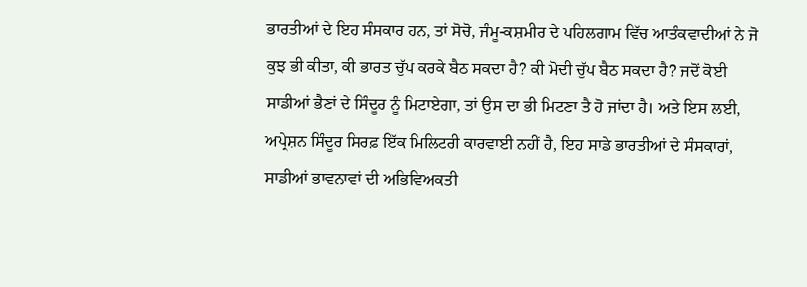ਭਾਰਤੀਆਂ ਦੇ ਇਹ ਸੰਸਕਾਰ ਹਨ, ਤਾਂ ਸੋਚੋ, ਜੰਮੂ-ਕਸ਼ਮੀਰ ਦੇ ਪਹਿਲਗਾਮ ਵਿੱਚ ਆਤੰਕਵਾਦੀਆਂ ਨੇ ਜੋ ਕੁਝ ਭੀ ਕੀਤਾ, ਕੀ ਭਾਰਤ ਚੁੱਪ ਕਰਕੇ ਬੈਠ ਸਕਦਾ ਹੈ? ਕੀ ਮੋਦੀ ਚੁੱਪ ਬੈਠ ਸਕਦਾ ਹੈ? ਜਦੋਂ ਕੋਈ ਸਾਡੀਆਂ ਭੈਣਾਂ ਦੇ ਸਿੰਦੂਰ ਨੂੰ ਮਿਟਾਏਗਾ, ਤਾਂ ਉਸ ਦਾ ਭੀ ਮਿਟਣਾ ਤੈ ਹੋ ਜਾਂਦਾ ਹੈ। ਅਤੇ ਇਸ ਲਈ, ਅਪ੍ਰੇਸ਼ਨ ਸਿੰਦੂਰ ਸਿਰਫ਼ ਇੱਕ ਮਿਲਿਟਰੀ ਕਾਰਵਾਈ ਨਹੀਂ ਹੈ, ਇਹ ਸਾਡੇ ਭਾਰਤੀਆਂ ਦੇ ਸੰਸਕਾਰਾਂ, ਸਾਡੀਆਂ ਭਾਵਨਾਵਾਂ ਦੀ ਅਭਿਵਿਅਕਤੀ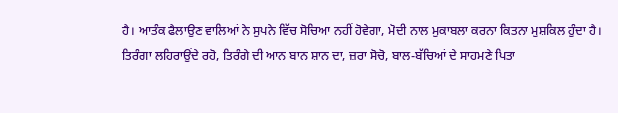ਹੈ। ਆਤੰਕ ਫੈਲਾਉਣ ਵਾਲਿਆਂ ਨੇ ਸੁਪਨੇ ਵਿੱਚ ਸੋਚਿਆ ਨਹੀਂ ਹੋਵੇਗਾ, ਮੋਦੀ ਨਾਲ ਮੁਕਾਬਲਾ ਕਰਨਾ ਕਿਤਨਾ ਮੁਸ਼ਕਿਲ ਹੁੰਦਾ ਹੈ।
ਤਿਰੰਗਾ ਲਹਿਰਾਉਂਦੇ ਰਹੋ, ਤਿਰੰਗੇ ਦੀ ਆਨ ਬਾਨ ਸ਼ਾਨ ਦਾ, ਜ਼ਰਾ ਸੋਚੋ, ਬਾਲ-ਬੱਚਿਆਂ ਦੇ ਸਾਹਮਣੇ ਪਿਤਾ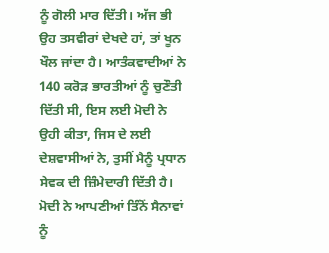ਨੂੰ ਗੋਲੀ ਮਾਰ ਦਿੱਤੀ। ਅੱਜ ਭੀ ਉਹ ਤਸਵੀਰਾਂ ਦੇਖਦੇ ਹਾਂ, ਤਾਂ ਖੂਨ ਖੌਲ ਜਾਂਦਾ ਹੈ। ਆਤੰਕਵਾਦੀਆਂ ਨੇ 140 ਕਰੋੜ ਭਾਰਤੀਆਂ ਨੂੰ ਚੁਣੌਤੀ ਦਿੱਤੀ ਸੀ, ਇਸ ਲਈ ਮੋਦੀ ਨੇ ਉਹੀ ਕੀਤਾ, ਜਿਸ ਦੇ ਲਈ ਦੇਸ਼ਵਾਸੀਆਂ ਨੇ, ਤੁਸੀਂ ਮੈਨੂੰ ਪ੍ਰਧਾਨ ਸੇਵਕ ਦੀ ਜ਼ਿੰਮੇਦਾਰੀ ਦਿੱਤੀ ਹੈ। ਮੋਦੀ ਨੇ ਆਪਣੀਆਂ ਤਿੰਨੋਂ ਸੈਨਾਵਾਂ ਨੂੰ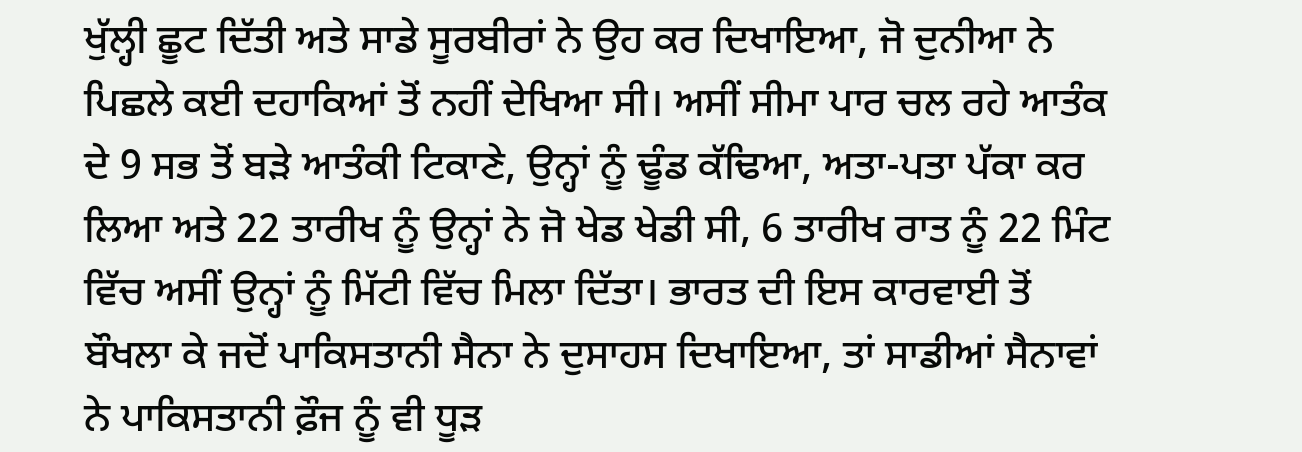ਖੁੱਲ੍ਹੀ ਛੂਟ ਦਿੱਤੀ ਅਤੇ ਸਾਡੇ ਸੂਰਬੀਰਾਂ ਨੇ ਉਹ ਕਰ ਦਿਖਾਇਆ, ਜੋ ਦੁਨੀਆ ਨੇ ਪਿਛਲੇ ਕਈ ਦਹਾਕਿਆਂ ਤੋਂ ਨਹੀਂ ਦੇਖਿਆ ਸੀ। ਅਸੀਂ ਸੀਮਾ ਪਾਰ ਚਲ ਰਹੇ ਆਤੰਕ ਦੇ 9 ਸਭ ਤੋਂ ਬੜੇ ਆਤੰਕੀ ਟਿਕਾਣੇ, ਉਨ੍ਹਾਂ ਨੂੰ ਢੂੰਡ ਕੱਢਿਆ, ਅਤਾ-ਪਤਾ ਪੱਕਾ ਕਰ ਲਿਆ ਅਤੇ 22 ਤਾਰੀਖ ਨੂੰ ਉਨ੍ਹਾਂ ਨੇ ਜੋ ਖੇਡ ਖੇਡੀ ਸੀ, 6 ਤਾਰੀਖ ਰਾਤ ਨੂੰ 22 ਮਿੰਟ ਵਿੱਚ ਅਸੀਂ ਉਨ੍ਹਾਂ ਨੂੰ ਮਿੱਟੀ ਵਿੱਚ ਮਿਲਾ ਦਿੱਤਾ। ਭਾਰਤ ਦੀ ਇਸ ਕਾਰਵਾਈ ਤੋਂ ਬੌਖਲਾ ਕੇ ਜਦੋਂ ਪਾਕਿਸਤਾਨੀ ਸੈਨਾ ਨੇ ਦੁਸਾਹਸ ਦਿਖਾਇਆ, ਤਾਂ ਸਾਡੀਆਂ ਸੈਨਾਵਾਂ ਨੇ ਪਾਕਿਸਤਾਨੀ ਫ਼ੌਜ ਨੂੰ ਵੀ ਧੂੜ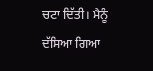ਚਟਾ ਦਿੱਤੀ। ਮੈਨੂੰ ਦੱਸਿਆ ਗਿਆ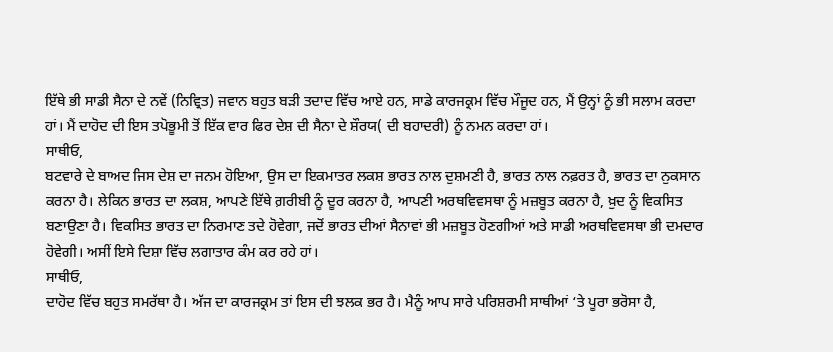ਇੱਥੇ ਭੀ ਸਾਡੀ ਸੈਨਾ ਦੇ ਨਵੇਂ (ਨਿਵ੍ਰਿਤ) ਜਵਾਨ ਬਹੁਤ ਬੜੀ ਤਦਾਦ ਵਿੱਚ ਆਏ ਹਨ, ਸਾਡੇ ਕਾਰਜਕ੍ਰਮ ਵਿੱਚ ਮੌਜੂਦ ਹਨ, ਮੈਂ ਉਨ੍ਹਾਂ ਨੂੰ ਭੀ ਸਲਾਮ ਕਰਦਾ ਹਾਂ। ਮੈਂ ਦਾਹੋਦ ਦੀ ਇਸ ਤਪੋਭੂਮੀ ਤੋਂ ਇੱਕ ਵਾਰ ਫਿਰ ਦੇਸ਼ ਦੀ ਸੈਨਾ ਦੇ ਸ਼ੌਰਯ( ਦੀ ਬਹਾਦਰੀ) ਨੂੰ ਨਮਨ ਕਰਦਾ ਹਾਂ।
ਸਾਥੀਓ,
ਬਟਵਾਰੇ ਦੇ ਬਾਅਦ ਜਿਸ ਦੇਸ਼ ਦਾ ਜਨਮ ਹੋਇਆ, ਉਸ ਦਾ ਇਕਮਾਤਰ ਲਕਸ਼ ਭਾਰਤ ਨਾਲ ਦੁਸ਼ਮਣੀ ਹੈ, ਭਾਰਤ ਨਾਲ ਨਫ਼ਰਤ ਹੈ, ਭਾਰਤ ਦਾ ਨੁਕਸਾਨ ਕਰਨਾ ਹੈ। ਲੇਕਿਨ ਭਾਰਤ ਦਾ ਲਕਸ਼, ਆਪਣੇ ਇੱਥੇ ਗ਼ਰੀਬੀ ਨੂੰ ਦੂਰ ਕਰਨਾ ਹੈ, ਆਪਣੀ ਅਰਥਵਿਵਸਥਾ ਨੂੰ ਮਜ਼ਬੂਤ ਕਰਨਾ ਹੈ, ਖ਼ੁਦ ਨੂੰ ਵਿਕਸਿਤ ਬਣਾਉਣਾ ਹੈ। ਵਿਕਸਿਤ ਭਾਰਤ ਦਾ ਨਿਰਮਾਣ ਤਦੇ ਹੋਵੇਗਾ, ਜਦੋਂ ਭਾਰਤ ਦੀਆਂ ਸੈਨਾਵਾਂ ਭੀ ਮਜ਼ਬੂਤ ਹੋਣਗੀਆਂ ਅਤੇ ਸਾਡੀ ਅਰਥਵਿਵਸਥਾ ਭੀ ਦਮਦਾਰ ਹੋਵੇਗੀ। ਅਸੀਂ ਇਸੇ ਦਿਸ਼ਾ ਵਿੱਚ ਲਗਾਤਾਰ ਕੰਮ ਕਰ ਰਹੇ ਹਾਂ।
ਸਾਥੀਓ,
ਦਾਹੋਦ ਵਿੱਚ ਬਹੁਤ ਸਮਰੱਥਾ ਹੈ। ਅੱਜ ਦਾ ਕਾਰਜਕ੍ਰਮ ਤਾਂ ਇਸ ਦੀ ਝਲਕ ਭਰ ਹੈ। ਮੈਨੂੰ ਆਪ ਸਾਰੇ ਪਰਿਸ਼ਰਮੀ ਸਾਥੀਆਂ ‘ਤੇ ਪੂਰਾ ਭਰੋਸਾ ਹੈ,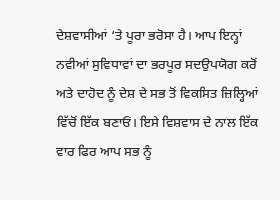ਦੇਸ਼ਵਾਸੀਆਂ ‘ਤੇ ਪੂਰਾ ਭਰੋਸਾ ਹੈ। ਆਪ ਇਨ੍ਹਾਂ ਨਵੀਆਂ ਸੁਵਿਧਾਵਾਂ ਦਾ ਭਰਪੂਰ ਸਦਉਪਯੋਗ ਕਰੋਂ ਅਤੇ ਦਾਹੋਦ ਨੂੰ ਦੇਸ਼ ਦੇ ਸਭ ਤੋਂ ਵਿਕਸਿਤ ਜ਼ਿਲ੍ਹਿਆਂ ਵਿੱਚੋਂ ਇੱਕ ਬਣਾਓਂ। ਇਸੇ ਵਿਸ਼ਵਾਸ ਦੇ ਨਾਲ ਇੱਕ ਵਾਰ ਫਿਰ ਆਪ ਸਭ ਨੂੰ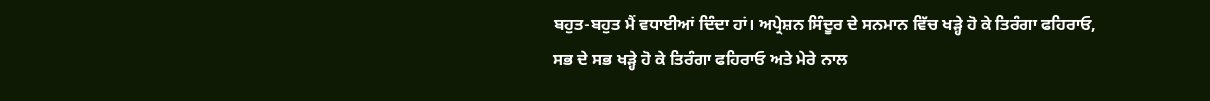ਬਹੁਤ-ਬਹੁਤ ਮੈਂ ਵਧਾਈਆਂ ਦਿੰਦਾ ਹਾਂ। ਅਪ੍ਰੇਸ਼ਨ ਸਿੰਦੂਰ ਦੇ ਸਨਮਾਨ ਵਿੱਚ ਖੜ੍ਹੇ ਹੋ ਕੇ ਤਿਰੰਗਾ ਫਹਿਰਾਓ, ਸਭ ਦੇ ਸਭ ਖੜ੍ਹੇ ਹੋ ਕੇ ਤਿਰੰਗਾ ਫਹਿਰਾਓ ਅਤੇ ਮੇਰੇ ਨਾਲ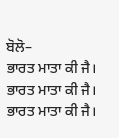ਬੋਲੋ–
ਭਾਰਤ ਮਾਤਾ ਕੀ ਜੈ।
ਭਾਰਤ ਮਾਤਾ ਕੀ ਜੈ।
ਭਾਰਤ ਮਾਤਾ ਕੀ ਜੈ।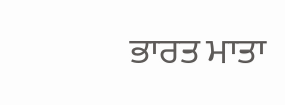ਭਾਰਤ ਮਾਤਾ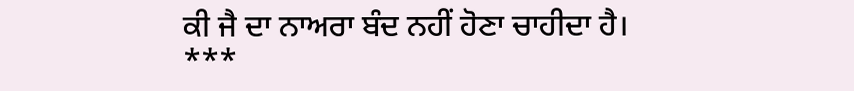ਕੀ ਜੈ ਦਾ ਨਾਅਰਾ ਬੰਦ ਨਹੀਂ ਹੋਣਾ ਚਾਹੀਦਾ ਹੈ।
***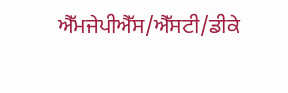ਐੱਮਜੇਪੀਐੱਸ/ਐੱਸਟੀ/ਡੀਕੇ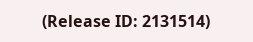(Release ID: 2131514)